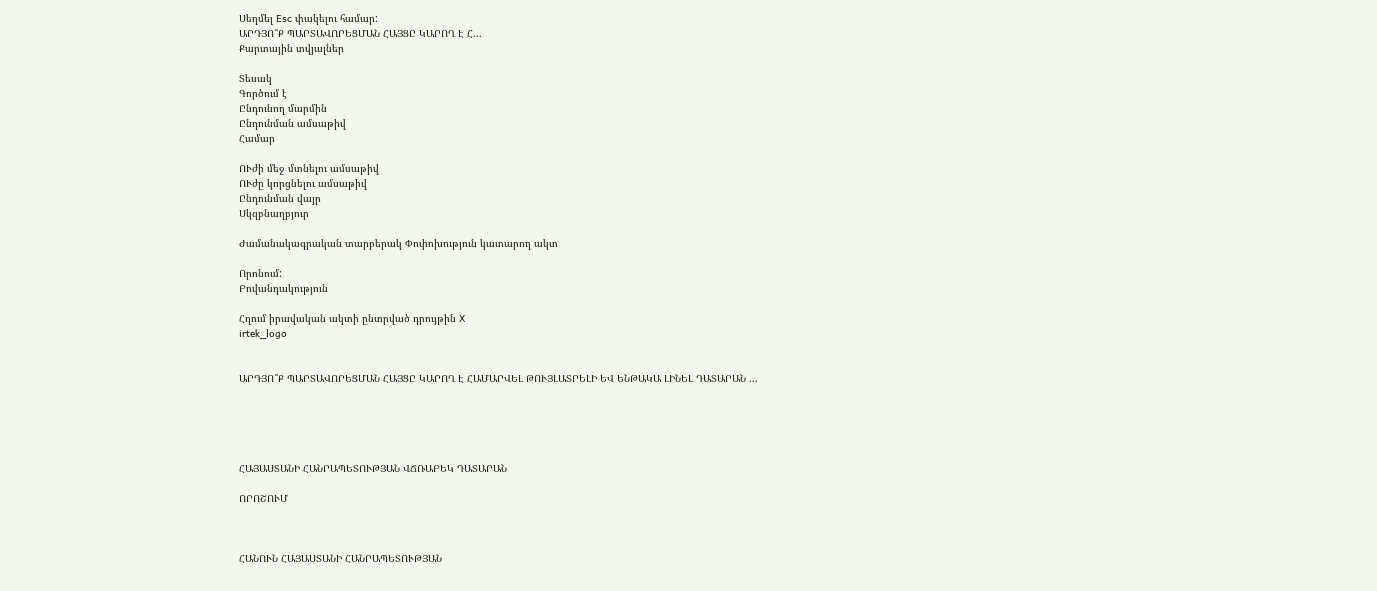Սեղմել Esc փակելու համար:
ԱՐԴՅՈ՞Ք ՊԱՐՏԱՎՈՐԵՑՄԱՆ ՀԱՅՑԸ ԿԱՐՈՂ Է Հ...
Քարտային տվյալներ

Տեսակ
Գործում է
Ընդունող մարմին
Ընդունման ամսաթիվ
Համար

ՈՒժի մեջ մտնելու ամսաթիվ
ՈՒժը կորցնելու ամսաթիվ
Ընդունման վայր
Սկզբնաղբյուր

Ժամանակագրական տարբերակ Փոփոխություն կատարող ակտ

Որոնում:
Բովանդակություն

Հղում իրավական ակտի ընտրված դրույթին X
irtek_logo


ԱՐԴՅՈ՞Ք ՊԱՐՏԱՎՈՐԵՑՄԱՆ ՀԱՅՑԸ ԿԱՐՈՂ Է ՀԱՄԱՐՎԵԼ ԹՈՒՅԼԱՏՐԵԼԻ ԵՎ ԵՆԹԱԿԱ ԼԻՆԵԼ ԴԱՏԱՐԱՆ ...





ՀԱՅԱՍՏԱՆԻ ՀԱՆՐԱՊԵՏՈՒԹՅԱՆ ՎՃՌԱԲԵԿ ԴԱՏԱՐԱՆ

ՈՐՈՇՈՒՄ



ՀԱՆՈՒՆ ՀԱՅԱՍՏԱՆԻ ՀԱՆՐԱՊԵՏՈՒԹՅԱՆ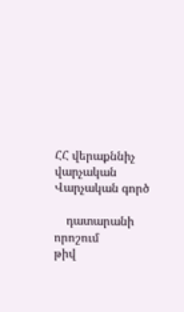ՀՀ վերաքննիչ վարչական                       Վարչական գործ

    դատարանի որոշում                            թիվ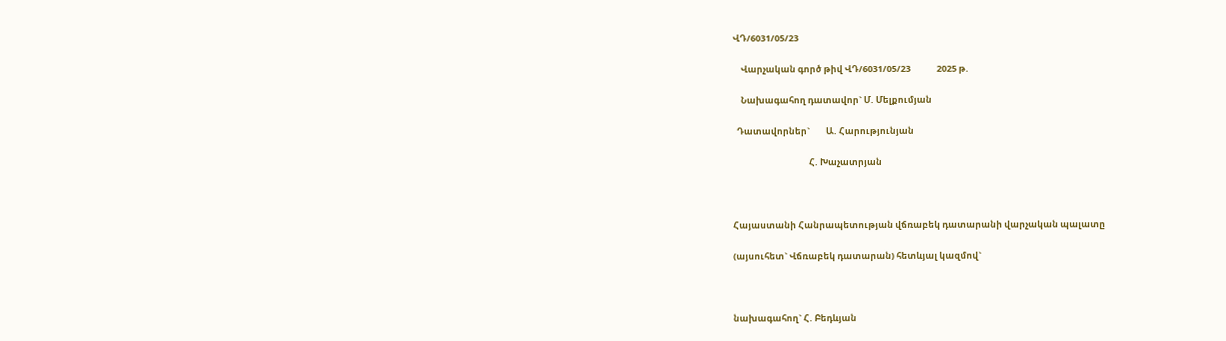ՎԴ/6031/05/23

    Վարչական գործ թիվ ՎԴ/6031/05/23             2025 թ.

    Նախագահող դատավոր` Մ. Մելքումյան

  Դատավորներ`        Ա. Հարությունյան

                                      Հ. Խաչատրյան



Հայաստանի Հանրապետության վճռաբեկ դատարանի վարչական պալատը

(այսուհետ` Վճռաբեկ դատարան) հետևյալ կազմով`



նախագահող` Հ. Բեդևյան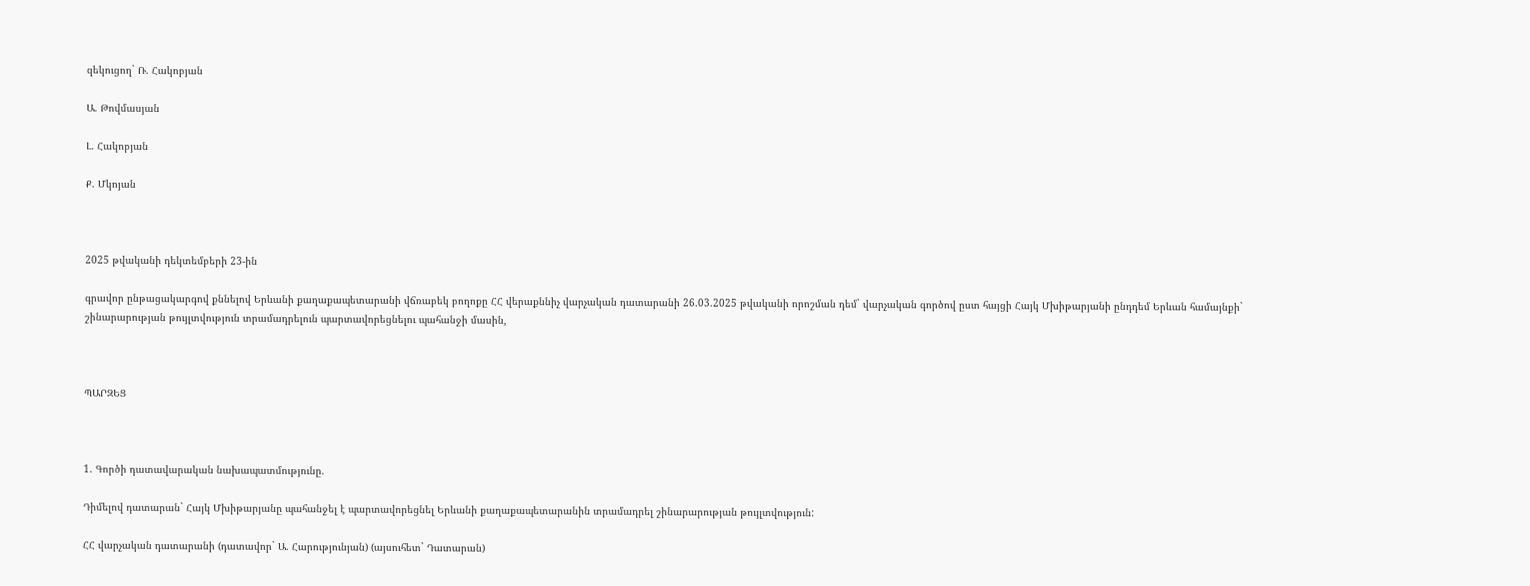զեկուցող` Ռ. Հակոբյան

Ա. Թովմասյան

Լ. Հակոբյան

Ք. Մկոյան



2025 թվականի դեկտեմբերի 23-ին

գրավոր ընթացակարգով քննելով Երևանի քաղաքապետարանի վճռաբեկ բողոքը ՀՀ վերաքննիչ վարչական դատարանի 26.03.2025 թվականի որոշման դեմ` վարչական գործով ըստ հայցի Հայկ Մխիթարյանի ընդդեմ Երևան համայնքի` շինարարության թույլտվություն տրամադրելուն պարտավորեցնելու պահանջի մասին,



ՊԱՐԶԵՑ



1. Գործի դատավարական նախապատմությունը.

Դիմելով դատարան` Հայկ Մխիթարյանը պահանջել է պարտավորեցնել Երևանի քաղաքապետարանին տրամադրել շինարարության թույլտվություն:

ՀՀ վարչական դատարանի (դատավոր` Ա. Հարությունյան) (այսուհետ` Դատարան)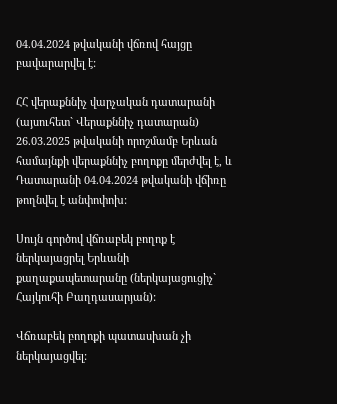04.04.2024 թվականի վճռով հայցը բավարարվել է:

ՀՀ վերաքննիչ վարչական դատարանի (այսուհետ` Վերաքննիչ դատարան) 26.03.2025 թվականի որոշմամբ Երևան համայնքի վերաքննիչ բողոքը մերժվել է, և Դատարանի 04.04.2024 թվականի վճիռը թողնվել է անփոփոխ:

Սույն գործով վճռաբեկ բողոք է ներկայացրել Երևանի քաղաքապետարանը (ներկայացուցիչ` Հայկուհի Բաղդասարյան):

Վճռաբեկ բողոքի պատասխան չի ներկայացվել: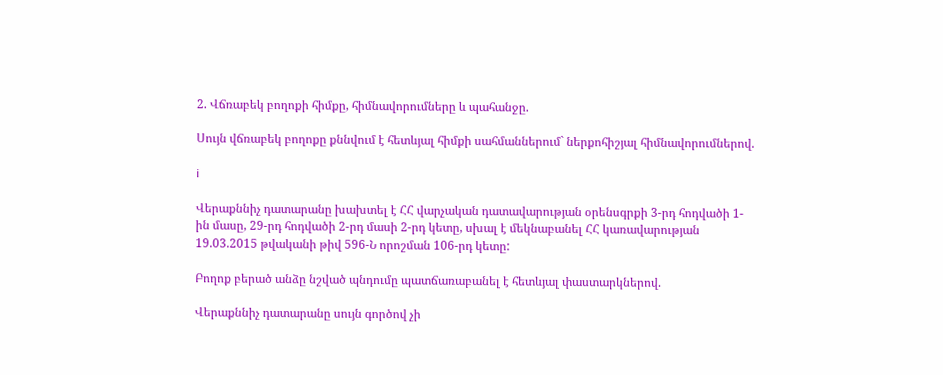2. Վճռաբեկ բողոքի հիմքը, հիմնավորումները և պահանջը.

Սույն վճռաբեկ բողոքը քննվում է հետևյալ հիմքի սահմաններում` ներքոհիշյալ հիմնավորումներով.

i

Վերաքննիչ դատարանը խախտել է ՀՀ վարչական դատավարության օրենսգրքի 3-րդ հոդվածի 1-ին մասը, 29-րդ հոդվածի 2-րդ մասի 2-րդ կետը, սխալ է մեկնաբանել ՀՀ կառավարության 19.03.2015 թվականի թիվ 596-Ն որոշման 106-րդ կետը:

Բողոք բերած անձը նշված պնդումը պատճառաբանել է հետևյալ փաստարկներով.

Վերաքննիչ դատարանը սույն գործով չի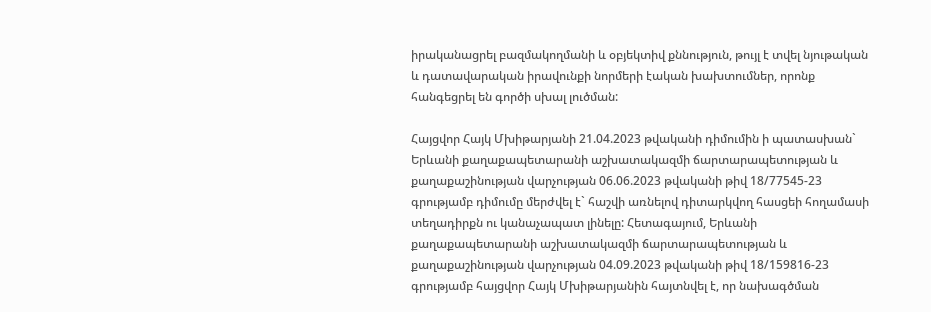իրականացրել բազմակողմանի և օբյեկտիվ քննություն, թույլ է տվել նյութական և դատավարական իրավունքի նորմերի էական խախտումներ, որոնք հանգեցրել են գործի սխալ լուծման:

Հայցվոր Հայկ Մխիթարյանի 21.04.2023 թվականի դիմումին ի պատասխան` Երևանի քաղաքապետարանի աշխատակազմի ճարտարապետության և քաղաքաշինության վարչության 06.06.2023 թվականի թիվ 18/77545-23 գրությամբ դիմումը մերժվել է` հաշվի առնելով դիտարկվող հասցեի հողամասի տեղադիրքն ու կանաչապատ լինելը: Հետագայում, Երևանի քաղաքապետարանի աշխատակազմի ճարտարապետության և քաղաքաշինության վարչության 04.09.2023 թվականի թիվ 18/159816-23 գրությամբ հայցվոր Հայկ Մխիթարյանին հայտնվել է, որ նախագծման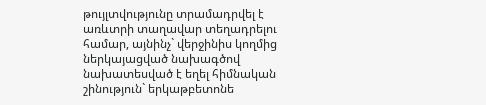թույլտվությունը տրամադրվել է առևտրի տաղավար տեղադրելու համար, այնինչ` վերջինիս կողմից ներկայացված նախագծով նախատեսված է եղել հիմնական շինություն` երկաթբետոնե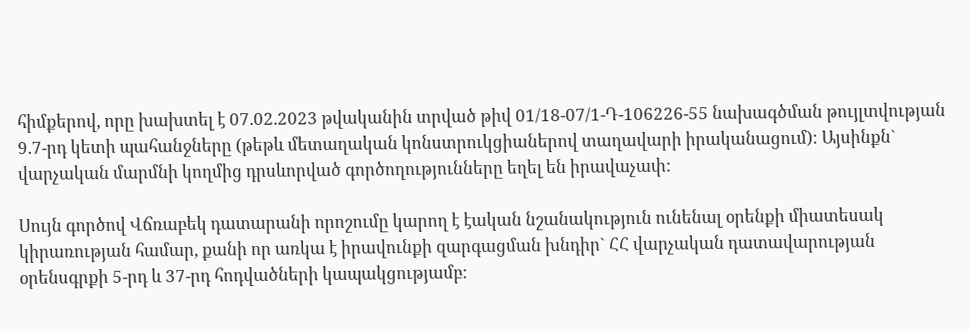հիմքերով, որը խախտել է 07.02.2023 թվականին տրված թիվ 01/18-07/1-Դ-106226-55 նախագծման թույլտվության 9.7-րդ կետի պահանջները (թեթև մետաղական կոնստրուկցիաներով տաղավարի իրականացում): Այսինքն` վարչական մարմնի կողմից դրսևորված գործողությունները եղել են իրավաչափ:

Սույն գործով Վճռաբեկ դատարանի որոշումը կարող է էական նշանակություն ունենալ օրենքի միատեսակ կիրառության համար, քանի որ առկա է իրավունքի զարգացման խնդիր` ՀՀ վարչական դատավարության օրենսգրքի 5-րդ և 37-րդ հոդվածների կապակցությամբ: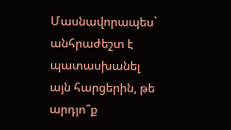Մասնավորապես` անհրաժեշտ է պատասխանել այն հարցերին, թե արդյո՞ք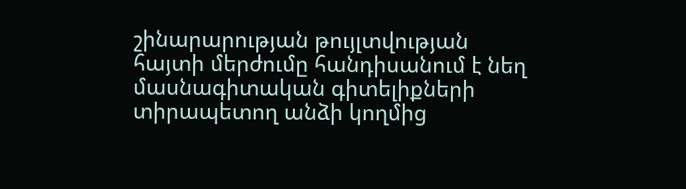շինարարության թույլտվության հայտի մերժումը հանդիսանում է նեղ մասնագիտական գիտելիքների տիրապետող անձի կողմից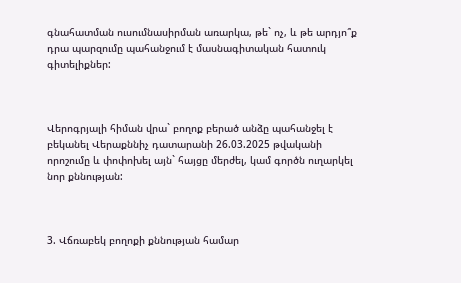գնահատման ուսումնասիրման առարկա, թե` ոչ, և թե արդյո՞ք դրա պարզումը պահանջում է մասնագիտական հատուկ գիտելիքներ:



Վերոգրյալի հիման վրա` բողոք բերած անձը պահանջել է բեկանել Վերաքննիչ դատարանի 26.03.2025 թվականի որոշումը և փոփոխել այն` հայցը մերժել, կամ գործն ուղարկել նոր քննության:



3. Վճռաբեկ բողոքի քննության համար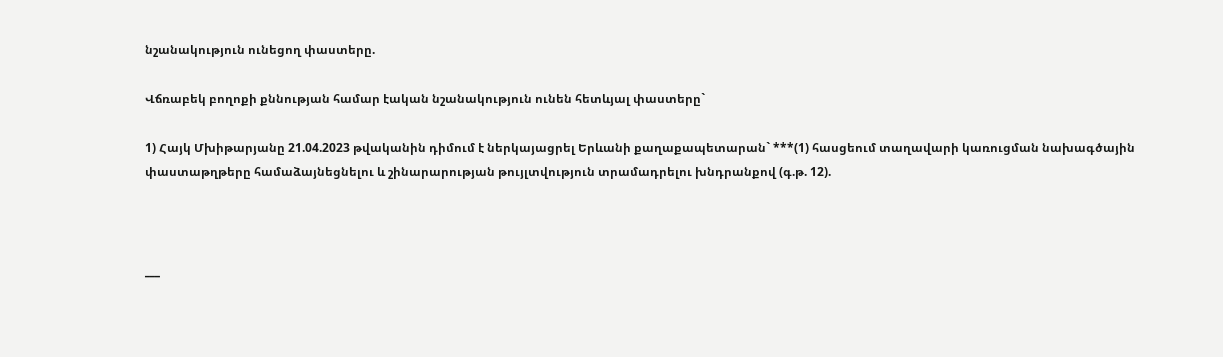նշանակություն ունեցող փաստերը.

Վճռաբեկ բողոքի քննության համար էական նշանակություն ունեն հետևյալ փաստերը`

1) Հայկ Մխիթարյանը 21.04.2023 թվականին դիմում է ներկայացրել Երևանի քաղաքապետարան` ***(1) հասցեում տաղավարի կառուցման նախագծային փաստաթղթերը համաձայնեցնելու և շինարարության թույլտվություն տրամադրելու խնդրանքով (գ.թ. 12).



___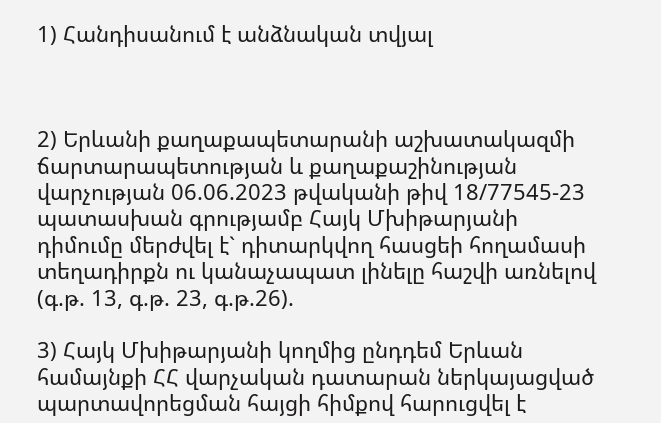1) Հանդիսանում է անձնական տվյալ



2) Երևանի քաղաքապետարանի աշխատակազմի ճարտարապետության և քաղաքաշինության վարչության 06.06.2023 թվականի թիվ 18/77545-23 պատասխան գրությամբ Հայկ Մխիթարյանի դիմումը մերժվել է` դիտարկվող հասցեի հողամասի տեղադիրքն ու կանաչապատ լինելը հաշվի առնելով (գ.թ. 13, գ.թ. 23, գ.թ.26).

3) Հայկ Մխիթարյանի կողմից ընդդեմ Երևան համայնքի ՀՀ վարչական դատարան ներկայացված պարտավորեցման հայցի հիմքով հարուցվել է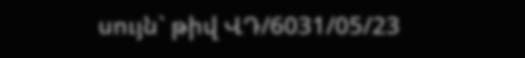սույն` թիվ ՎԴ/6031/05/23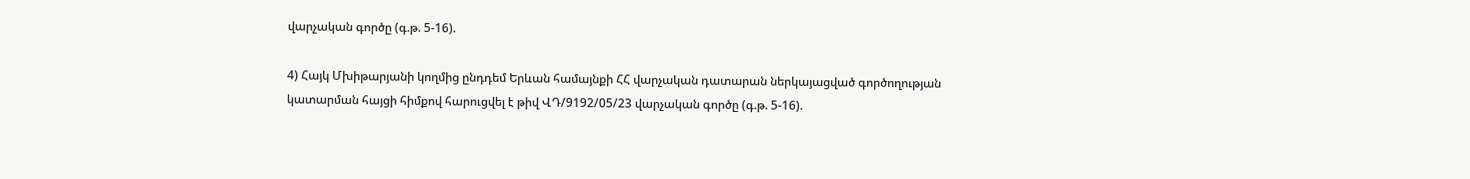վարչական գործը (գ.թ. 5-16).

4) Հայկ Մխիթարյանի կողմից ընդդեմ Երևան համայնքի ՀՀ վարչական դատարան ներկայացված գործողության կատարման հայցի հիմքով հարուցվել է թիվ ՎԴ/9192/05/23 վարչական գործը (գ.թ. 5-16).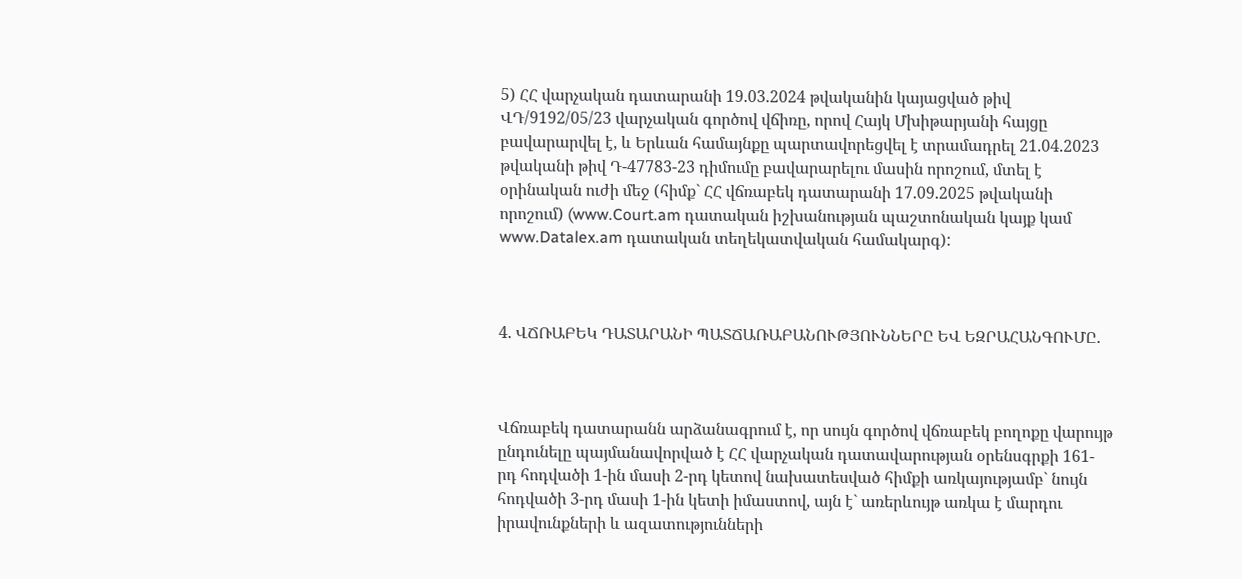5) ՀՀ վարչական դատարանի 19.03.2024 թվականին կայացված թիվ ՎԴ/9192/05/23 վարչական գործով վճիռը, որով Հայկ Մխիթարյանի հայցը բավարարվել է, և Երևան համայնքը պարտավորեցվել է տրամադրել 21.04.2023 թվականի թիվ Դ-47783-23 դիմումը բավարարելու մասին որոշում, մտել է օրինական ուժի մեջ (հիմք` ՀՀ վճռաբեկ դատարանի 17.09.2025 թվականի որոշում) (www.Court.am դատական իշխանության պաշտոնական կայք կամ www.Datalex.am դատական տեղեկատվական համակարգ):



4. ՎՃՌԱԲԵԿ ԴԱՏԱՐԱՆԻ ՊԱՏՃԱՌԱԲԱՆՈՒԹՅՈՒՆՆԵՐԸ ԵՎ ԵԶՐԱՀԱՆԳՈՒՄԸ.



Վճռաբեկ դատարանն արձանագրում է, որ սույն գործով վճռաբեկ բողոքը վարույթ ընդունելը պայմանավորված է ՀՀ վարչական դատավարության օրենսգրքի 161-րդ հոդվածի 1-ին մասի 2-րդ կետով նախատեսված հիմքի առկայությամբ` նույն հոդվածի 3-րդ մասի 1-ին կետի իմաստով, այն է` առերևույթ առկա է մարդու իրավունքների և ազատությունների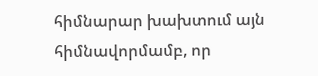հիմնարար խախտում այն հիմնավորմամբ, որ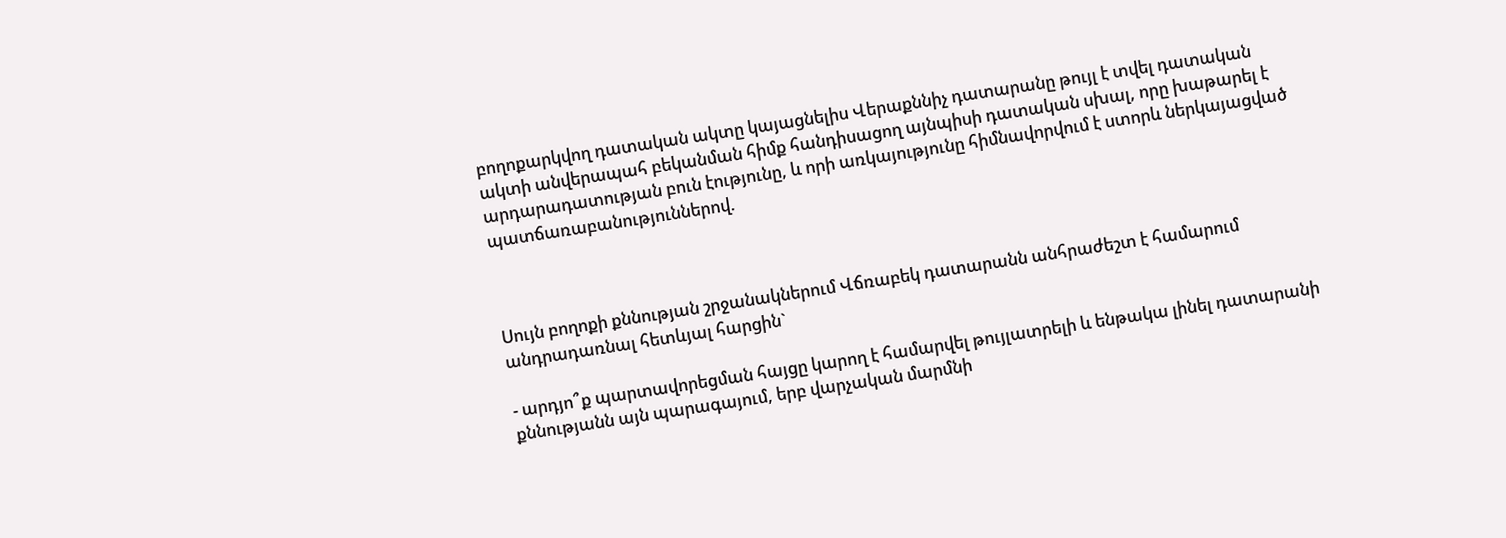բողոքարկվող դատական ակտը կայացնելիս Վերաքննիչ դատարանը թույլ է տվել դատական ակտի անվերապահ բեկանման հիմք հանդիսացող այնպիսի դատական սխալ, որը խաթարել է արդարադատության բուն էությունը, և որի առկայությունը հիմնավորվում է ստորև ներկայացված պատճառաբանություններով.



Սույն բողոքի քննության շրջանակներում Վճռաբեկ դատարանն անհրաժեշտ է համարում անդրադառնալ հետևյալ հարցին`

- արդյո՞ք պարտավորեցման հայցը կարող է համարվել թույլատրելի և ենթակա լինել դատարանի քննությանն այն պարագայում, երբ վարչական մարմնի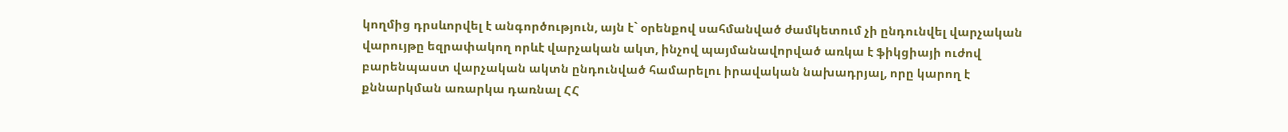կողմից դրսևորվել է անգործություն, այն է` օրենքով սահմանված ժամկետում չի ընդունվել վարչական վարույթը եզրափակող որևէ վարչական ակտ, ինչով պայմանավորված առկա է ֆիկցիայի ուժով բարենպաստ վարչական ակտն ընդունված համարելու իրավական նախադրյալ, որը կարող է քննարկման առարկա դառնալ ՀՀ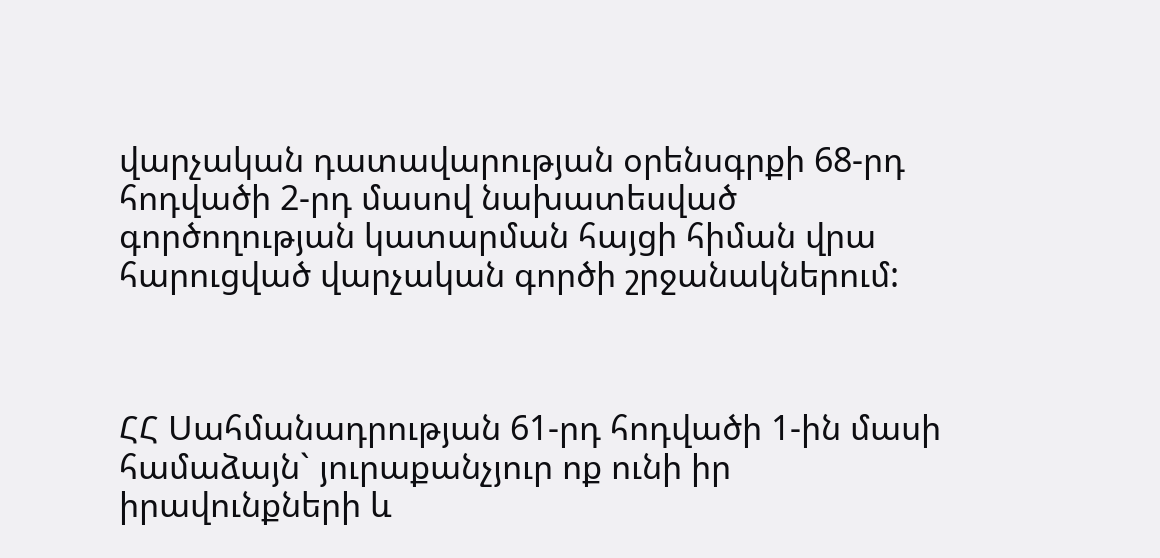վարչական դատավարության օրենսգրքի 68-րդ հոդվածի 2-րդ մասով նախատեսված գործողության կատարման հայցի հիման վրա հարուցված վարչական գործի շրջանակներում:



ՀՀ Սահմանադրության 61-րդ հոդվածի 1-ին մասի համաձայն` յուրաքանչյուր ոք ունի իր իրավունքների և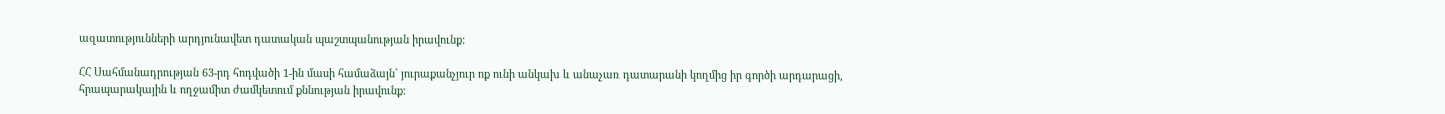ազատությունների արդյունավետ դատական պաշտպանության իրավունք:

ՀՀ Սահմանադրության 63-րդ հոդվածի 1-ին մասի համաձայն` յուրաքանչյուր ոք ունի անկախ և անաչառ դատարանի կողմից իր գործի արդարացի, հրապարակային և ողջամիտ ժամկետում քննության իրավունք: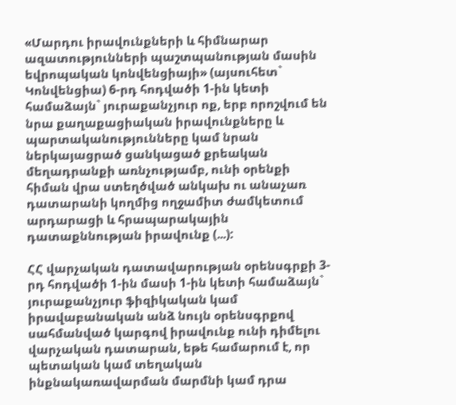«Մարդու իրավունքների և հիմնարար ազատությունների պաշտպանության մասին եվրոպական կոնվենցիայի» (այսուհետ` Կոնվենցիա) 6-րդ հոդվածի 1-ին կետի համաձայն` յուրաքանչյուր ոք, երբ որոշվում են նրա քաղաքացիական իրավունքները և պարտականությունները կամ նրան ներկայացրած ցանկացած քրեական մեղադրանքի առնչությամբ, ունի օրենքի հիման վրա ստեղծված անկախ ու անաչառ դատարանի կողմից ողջամիտ ժամկետում արդարացի և հրապարակային դատաքննության իրավունք (...):

ՀՀ վարչական դատավարության օրենսգրքի 3-րդ հոդվածի 1-ին մասի 1-ին կետի համաձայն` յուրաքանչյուր ֆիզիկական կամ իրավաբանական անձ նույն օրենսգրքով սահմանված կարգով իրավունք ունի դիմելու վարչական դատարան, եթե համարում է, որ պետական կամ տեղական ինքնակառավարման մարմնի կամ դրա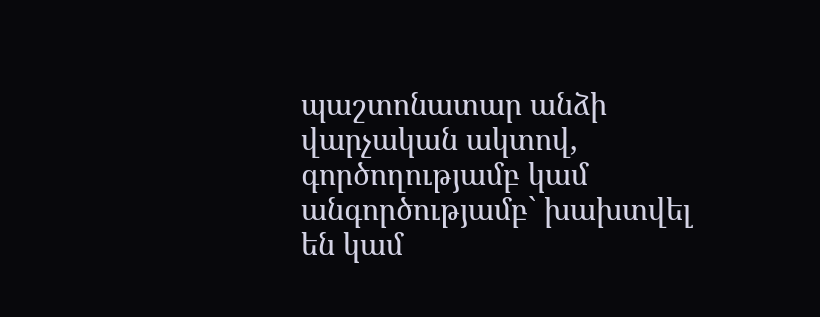պաշտոնատար անձի վարչական ակտով, գործողությամբ կամ անգործությամբ` խախտվել են կամ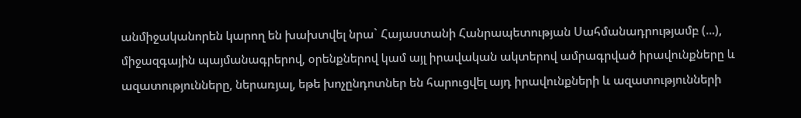անմիջականորեն կարող են խախտվել նրա` Հայաստանի Հանրապետության Սահմանադրությամբ (...), միջազգային պայմանագրերով, օրենքներով կամ այլ իրավական ակտերով ամրագրված իրավունքները և ազատությունները, ներառյալ, եթե խոչընդոտներ են հարուցվել այդ իրավունքների և ազատությունների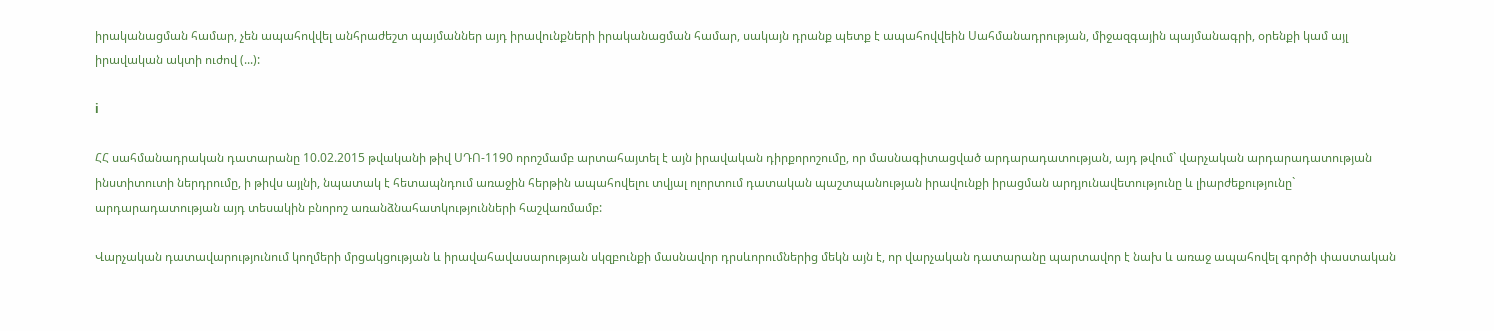իրականացման համար, չեն ապահովվել անհրաժեշտ պայմաններ այդ իրավունքների իրականացման համար, սակայն դրանք պետք է ապահովվեին Սահմանադրության, միջազգային պայմանագրի, օրենքի կամ այլ իրավական ակտի ուժով (...):

i

ՀՀ սահմանադրական դատարանը 10.02.2015 թվականի թիվ ՍԴՈ-1190 որոշմամբ արտահայտել է այն իրավական դիրքորոշումը, որ մասնագիտացված արդարադատության, այդ թվում` վարչական արդարադատության ինստիտուտի ներդրումը, ի թիվս այլնի, նպատակ է հետապնդում առաջին հերթին ապահովելու տվյալ ոլորտում դատական պաշտպանության իրավունքի իրացման արդյունավետությունը և լիարժեքությունը` արդարադատության այդ տեսակին բնորոշ առանձնահատկությունների հաշվառմամբ:

Վարչական դատավարությունում կողմերի մրցակցության և իրավահավասարության սկզբունքի մասնավոր դրսևորումներից մեկն այն է, որ վարչական դատարանը պարտավոր է նախ և առաջ ապահովել գործի փաստական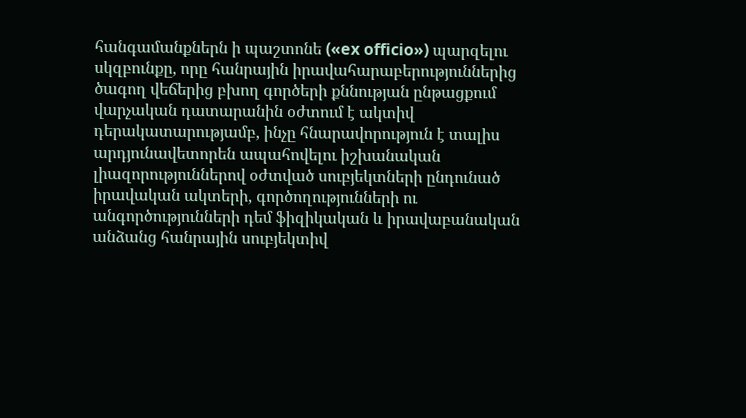հանգամանքներն ի պաշտոնե («ex officio») պարզելու սկզբունքը, որը հանրային իրավահարաբերություններից ծագող վեճերից բխող գործերի քննության ընթացքում վարչական դատարանին օժտում է ակտիվ դերակատարությամբ, ինչը հնարավորություն է տալիս արդյունավետորեն ապահովելու իշխանական լիազորություններով օժտված սուբյեկտների ընդունած իրավական ակտերի, գործողությունների ու անգործությունների դեմ ֆիզիկական և իրավաբանական անձանց հանրային սուբյեկտիվ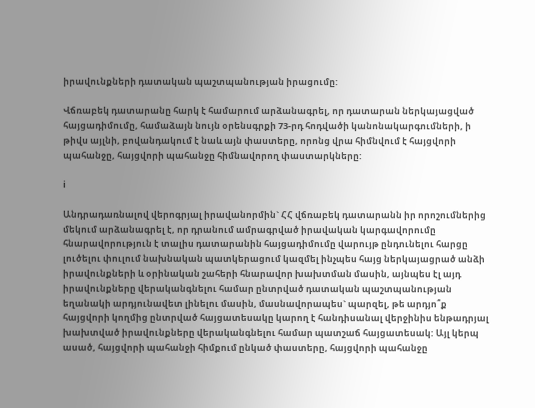իրավունքների դատական պաշտպանության իրացումը:

Վճռաբեկ դատարանը հարկ է համարում արձանագրել, որ դատարան ներկայացված հայցադիմումը, համաձայն նույն օրենսգրքի 73-րդ հոդվածի կանոնակարգումների, ի թիվս այլնի, բովանդակում է նաև այն փաստերը, որոնց վրա հիմնվում է հայցվորի պահանջը, հայցվորի պահանջը հիմնավորող փաստարկները:

i

Անդրադառնալով վերոգրյալ իրավանորմին` ՀՀ վճռաբեկ դատարանն իր որոշումներից մեկում արձանագրել է, որ դրանում ամրագրված իրավական կարգավորումը հնարավորություն է տալիս դատարանին հայցադիմումը վարույթ ընդունելու հարցը լուծելու փուլում նախնական պատկերացում կազմել ինչպես հայց ներկայացրած անձի իրավունքների և օրինական շահերի հնարավոր խախտման մասին, այնպես էլ այդ իրավունքները վերականգնելու համար ընտրված դատական պաշտպանության եղանակի արդյունավետ լինելու մասին, մասնավորապես` պարզել, թե արդյո՞ք հայցվորի կողմից ընտրված հայցատեսակը կարող է հանդիսանալ վերջինիս ենթադրյալ խախտված իրավունքները վերականգնելու համար պատշաճ հայցատեսակ: Այլ կերպ ասած, հայցվորի պահանջի հիմքում ընկած փաստերը, հայցվորի պահանջը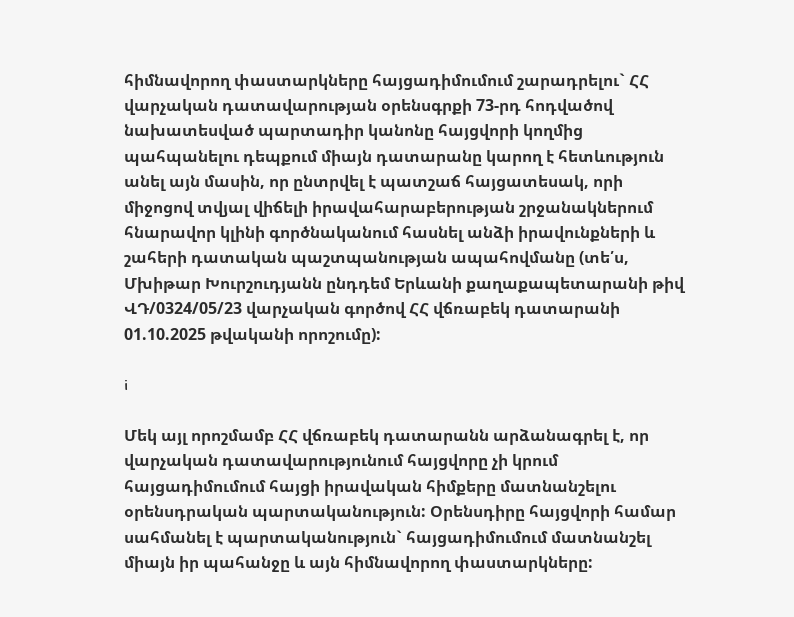հիմնավորող փաստարկները հայցադիմումում շարադրելու` ՀՀ վարչական դատավարության օրենսգրքի 73-րդ հոդվածով նախատեսված պարտադիր կանոնը հայցվորի կողմից պահպանելու դեպքում միայն դատարանը կարող է հետևություն անել այն մասին, որ ընտրվել է պատշաճ հայցատեսակ, որի միջոցով տվյալ վիճելի իրավահարաբերության շրջանակներում հնարավոր կլինի գործնականում հասնել անձի իրավունքների և շահերի դատական պաշտպանության ապահովմանը (տե՛ս, Մխիթար Խուրշուդյանն ընդդեմ Երևանի քաղաքապետարանի թիվ ՎԴ/0324/05/23 վարչական գործով ՀՀ վճռաբեկ դատարանի 01.10.2025 թվականի որոշումը):

i

Մեկ այլ որոշմամբ ՀՀ վճռաբեկ դատարանն արձանագրել է, որ վարչական դատավարությունում հայցվորը չի կրում հայցադիմումում հայցի իրավական հիմքերը մատնանշելու օրենսդրական պարտականություն: Օրենսդիրը հայցվորի համար սահմանել է պարտականություն` հայցադիմումում մատնանշել միայն իր պահանջը և այն հիմնավորող փաստարկները: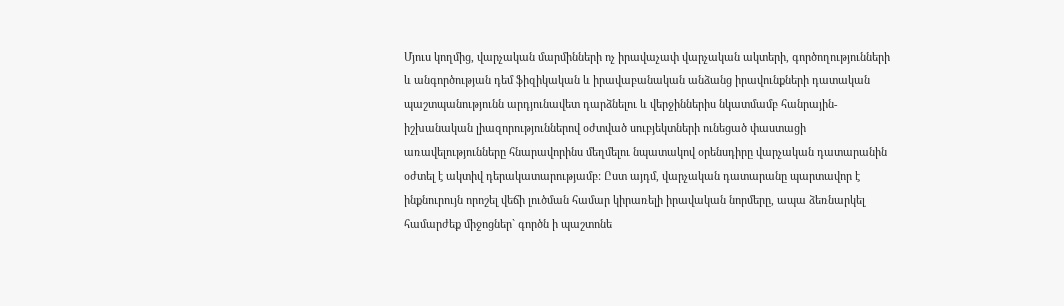Մյուս կողմից, վարչական մարմինների ոչ իրավաչափ վարչական ակտերի, գործողությունների և անգործության դեմ ֆիզիկական և իրավաբանական անձանց իրավունքների դատական պաշտպանությունն արդյունավետ դարձնելու և վերջիններիս նկատմամբ հանրային-իշխանական լիազորություններով օժտված սուբյեկտների ունեցած փաստացի առավելությունները հնարավորինս մեղմելու նպատակով օրենսդիրը վարչական դատարանին օժտել է ակտիվ դերակատարությամբ: Ըստ այդմ, վարչական դատարանը պարտավոր է ինքնուրույն որոշել վեճի լուծման համար կիրառելի իրավական նորմերը, ապա ձեռնարկել համարժեք միջոցներ` գործն ի պաշտոնե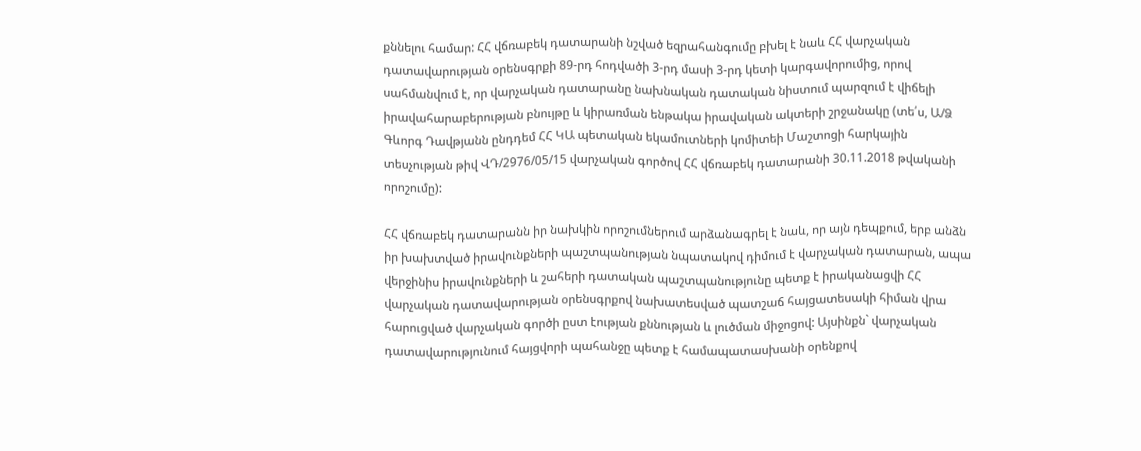քննելու համար: ՀՀ վճռաբեկ դատարանի նշված եզրահանգումը բխել է նաև ՀՀ վարչական դատավարության օրենսգրքի 89-րդ հոդվածի 3-րդ մասի 3-րդ կետի կարգավորումից, որով սահմանվում է, որ վարչական դատարանը նախնական դատական նիստում պարզում է վիճելի իրավահարաբերության բնույթը և կիրառման ենթակա իրավական ակտերի շրջանակը (տե՛ս, Ա/Ձ Գևորգ Դավթյանն ընդդեմ ՀՀ ԿԱ պետական եկամուտների կոմիտեի Մաշտոցի հարկային տեսչության թիվ ՎԴ/2976/05/15 վարչական գործով ՀՀ վճռաբեկ դատարանի 30.11.2018 թվականի որոշումը):

ՀՀ վճռաբեկ դատարանն իր նախկին որոշումներում արձանագրել է նաև, որ այն դեպքում, երբ անձն իր խախտված իրավունքների պաշտպանության նպատակով դիմում է վարչական դատարան, ապա վերջինիս իրավունքների և շահերի դատական պաշտպանությունը պետք է իրականացվի ՀՀ վարչական դատավարության օրենսգրքով նախատեսված պատշաճ հայցատեսակի հիման վրա հարուցված վարչական գործի ըստ էության քննության և լուծման միջոցով: Այսինքն` վարչական դատավարությունում հայցվորի պահանջը պետք է համապատասխանի օրենքով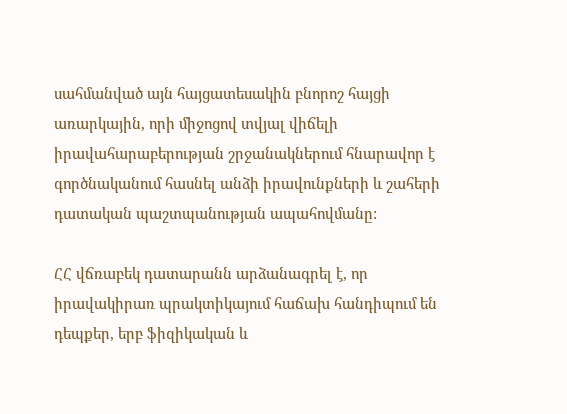սահմանված այն հայցատեսակին բնորոշ հայցի առարկային, որի միջոցով տվյալ վիճելի իրավահարաբերության շրջանակներում հնարավոր է գործնականում հասնել անձի իրավունքների և շահերի դատական պաշտպանության ապահովմանը:

ՀՀ վճռաբեկ դատարանն արձանագրել է, որ իրավակիրառ պրակտիկայում հաճախ հանդիպում են դեպքեր, երբ ֆիզիկական և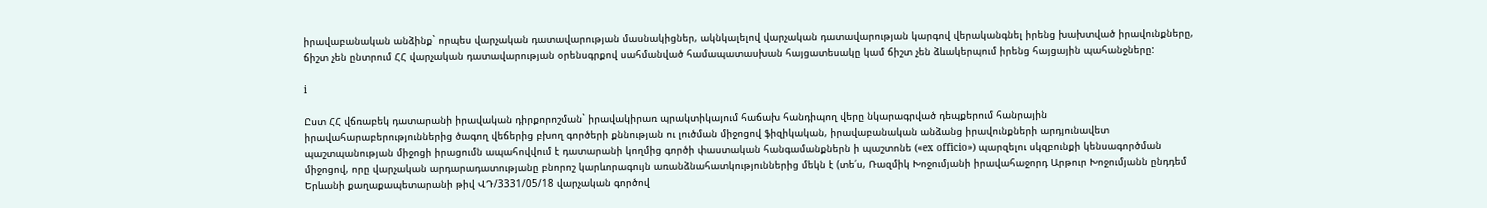իրավաբանական անձինք` որպես վարչական դատավարության մասնակիցներ, ակնկալելով վարչական դատավարության կարգով վերականգնել իրենց խախտված իրավունքները, ճիշտ չեն ընտրում ՀՀ վարչական դատավարության օրենսգրքով սահմանված համապատասխան հայցատեսակը կամ ճիշտ չեն ձևակերպում իրենց հայցային պահանջները:

i

Ըստ ՀՀ վճռաբեկ դատարանի իրավական դիրքորոշման` իրավակիրառ պրակտիկայում հաճախ հանդիպող վերը նկարագրված դեպքերում հանրային իրավահարաբերություններից ծագող վեճերից բխող գործերի քննության ու լուծման միջոցով ֆիզիկական, իրավաբանական անձանց իրավունքների արդյունավետ պաշտպանության միջոցի իրացումն ապահովվում է դատարանի կողմից գործի փաստական հանգամանքներն ի պաշտոնե («ex officio») պարզելու սկզբունքի կենսագործման միջոցով, որը վարչական արդարադատությանը բնորոշ կարևորագույն առանձնահատկություններից մեկն է (տե՛ս, Ռազմիկ Խոջումյանի իրավահաջորդ Արթուր Խոջումյանն ընդդեմ Երևանի քաղաքապետարանի թիվ ՎԴ/3331/05/18 վարչական գործով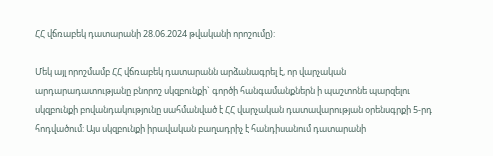ՀՀ վճռաբեկ դատարանի 28.06.2024 թվականի որոշումը):

Մեկ այլ որոշմամբ ՀՀ վճռաբեկ դատարանն արձանագրել է, որ վարչական արդարադատությանը բնորոշ սկզբունքի` գործի հանգամանքներն ի պաշտոնե պարզելու սկզբունքի բովանդակությունը սահմանված է ՀՀ վարչական դատավարության օրենսգրքի 5-րդ հոդվածում: Այս սկզբունքի իրավական բաղադրիչ է հանդիսանում դատարանի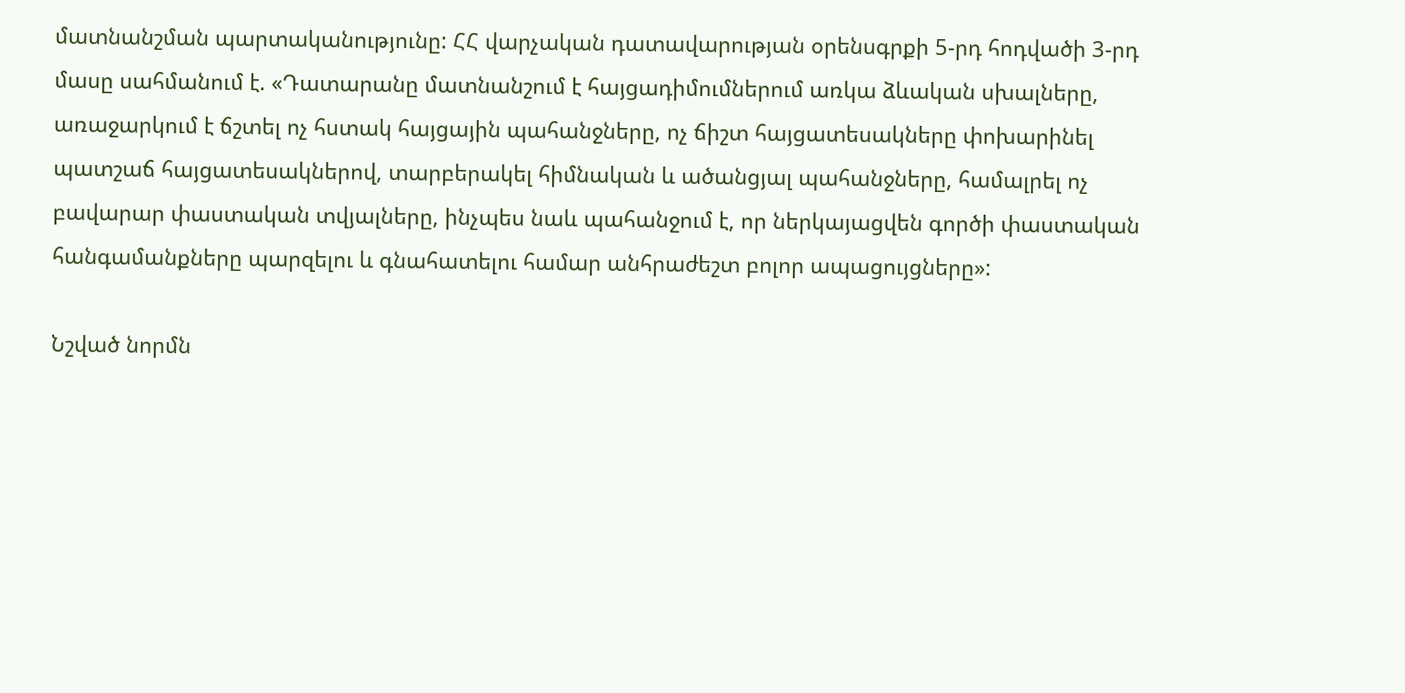մատնանշման պարտականությունը: ՀՀ վարչական դատավարության օրենսգրքի 5-րդ հոդվածի 3-րդ մասը սահմանում է. «Դատարանը մատնանշում է հայցադիմումներում առկա ձևական սխալները, առաջարկում է ճշտել ոչ հստակ հայցային պահանջները, ոչ ճիշտ հայցատեսակները փոխարինել պատշաճ հայցատեսակներով, տարբերակել հիմնական և ածանցյալ պահանջները, համալրել ոչ բավարար փաստական տվյալները, ինչպես նաև պահանջում է, որ ներկայացվեն գործի փաստական հանգամանքները պարզելու և գնահատելու համար անհրաժեշտ բոլոր ապացույցները»:

Նշված նորմն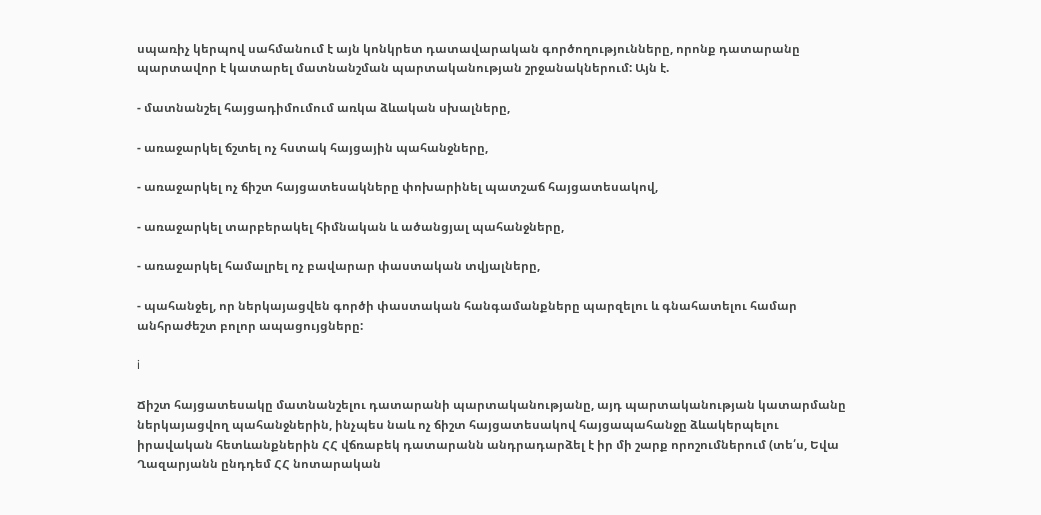սպառիչ կերպով սահմանում է այն կոնկրետ դատավարական գործողությունները, որոնք դատարանը պարտավոր է կատարել մատնանշման պարտականության շրջանակներում: Այն է.

- մատնանշել հայցադիմումում առկա ձևական սխալները,

- առաջարկել ճշտել ոչ հստակ հայցային պահանջները,

- առաջարկել ոչ ճիշտ հայցատեսակները փոխարինել պատշաճ հայցատեսակով,

- առաջարկել տարբերակել հիմնական և ածանցյալ պահանջները,

- առաջարկել համալրել ոչ բավարար փաստական տվյալները,

- պահանջել, որ ներկայացվեն գործի փաստական հանգամանքները պարզելու և գնահատելու համար անհրաժեշտ բոլոր ապացույցները:

i

Ճիշտ հայցատեսակը մատնանշելու դատարանի պարտականությանը, այդ պարտականության կատարմանը ներկայացվող պահանջներին, ինչպես նաև ոչ ճիշտ հայցատեսակով հայցապահանջը ձևակերպելու իրավական հետևանքներին ՀՀ վճռաբեկ դատարանն անդրադարձել է իր մի շարք որոշումներում (տե՛ս, Եվա Ղազարյանն ընդդեմ ՀՀ նոտարական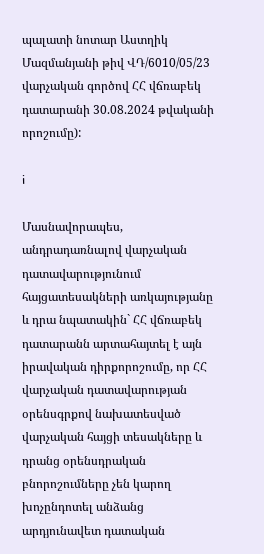պալատի նոտար Աստղիկ Մազմանյանի թիվ ՎԴ/6010/05/23 վարչական գործով ՀՀ վճռաբեկ դատարանի 30.08.2024 թվականի որոշումը):

i

Մասնավորապես, անդրադառնալով վարչական դատավարությունում հայցատեսակների առկայությանը և դրա նպատակին` ՀՀ վճռաբեկ դատարանն արտահայտել է այն իրավական դիրքորոշումը, որ ՀՀ վարչական դատավարության օրենսգրքով նախատեսված վարչական հայցի տեսակները և դրանց օրենսդրական բնորոշումները չեն կարող խոչընդոտել անձանց արդյունավետ դատական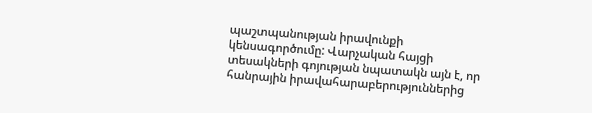պաշտպանության իրավունքի կենսագործումը: Վարչական հայցի տեսակների գոյության նպատակն այն է, որ հանրային իրավահարաբերություններից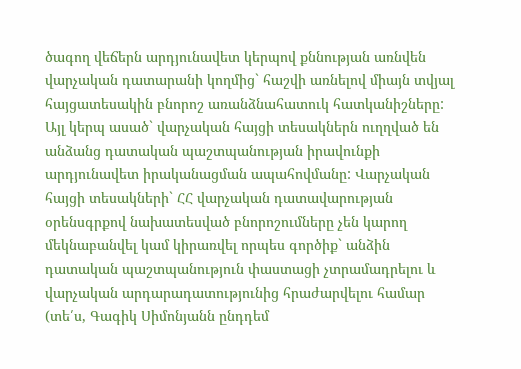ծագող վեճերն արդյունավետ կերպով քննության առնվեն վարչական դատարանի կողմից` հաշվի առնելով միայն տվյալ հայցատեսակին բնորոշ առանձնահատուկ հատկանիշները: Այլ կերպ ասած` վարչական հայցի տեսակներն ուղղված են անձանց դատական պաշտպանության իրավունքի արդյունավետ իրականացման ապահովմանը: Վարչական հայցի տեսակների` ՀՀ վարչական դատավարության օրենսգրքով նախատեսված բնորոշումները չեն կարող մեկնաբանվել կամ կիրառվել որպես գործիք` անձին դատական պաշտպանություն փաստացի չտրամադրելու և վարչական արդարադատությունից հրաժարվելու համար (տե՛ս, Գագիկ Սիմոնյանն ընդդեմ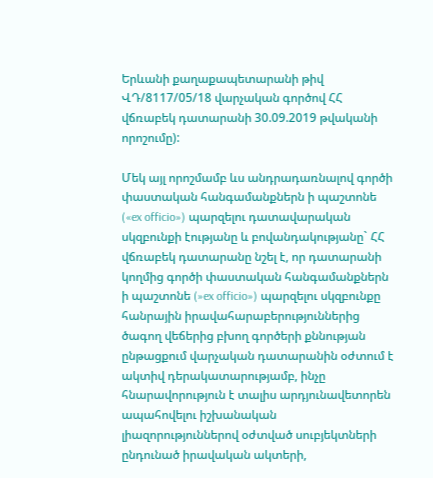Երևանի քաղաքապետարանի թիվ ՎԴ/8117/05/18 վարչական գործով ՀՀ վճռաբեկ դատարանի 30.09.2019 թվականի որոշումը):

Մեկ այլ որոշմամբ ևս անդրադառնալով գործի փաստական հանգամանքներն ի պաշտոնե («ex officio») պարզելու դատավարական սկզբունքի էությանը և բովանդակությանը` ՀՀ վճռաբեկ դատարանը նշել է, որ դատարանի կողմից գործի փաստական հանգամանքներն ի պաշտոնե (»ex officio») պարզելու սկզբունքը հանրային իրավահարաբերություններից ծագող վեճերից բխող գործերի քննության ընթացքում վարչական դատարանին օժտում է ակտիվ դերակատարությամբ, ինչը հնարավորություն է տալիս արդյունավետորեն ապահովելու իշխանական լիազորություններով օժտված սուբյեկտների ընդունած իրավական ակտերի,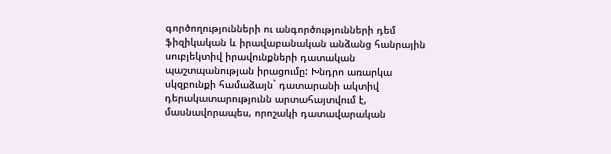գործողությունների ու անգործությունների դեմ ֆիզիկական և իրավաբանական անձանց հանրային սուբյեկտիվ իրավունքների դատական պաշտպանության իրացումը: Խնդրո առարկա սկզբունքի համաձայն` դատարանի ակտիվ դերակատարությունն արտահայտվում է, մասնավորապես, որոշակի դատավարական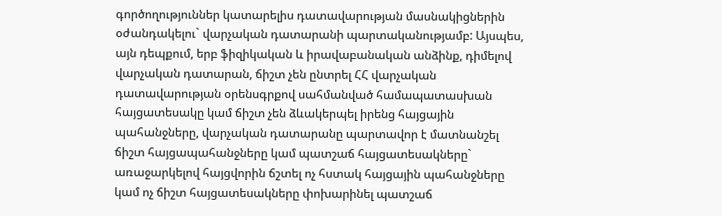գործողություններ կատարելիս դատավարության մասնակիցներին օժանդակելու` վարչական դատարանի պարտականությամբ: Այսպես, այն դեպքում, երբ ֆիզիկական և իրավաբանական անձինք, դիմելով վարչական դատարան, ճիշտ չեն ընտրել ՀՀ վարչական դատավարության օրենսգրքով սահմանված համապատասխան հայցատեսակը կամ ճիշտ չեն ձևակերպել իրենց հայցային պահանջները, վարչական դատարանը պարտավոր է մատնանշել ճիշտ հայցապահանջները կամ պատշաճ հայցատեսակները` առաջարկելով հայցվորին ճշտել ոչ հստակ հայցային պահանջները կամ ոչ ճիշտ հայցատեսակները փոխարինել պատշաճ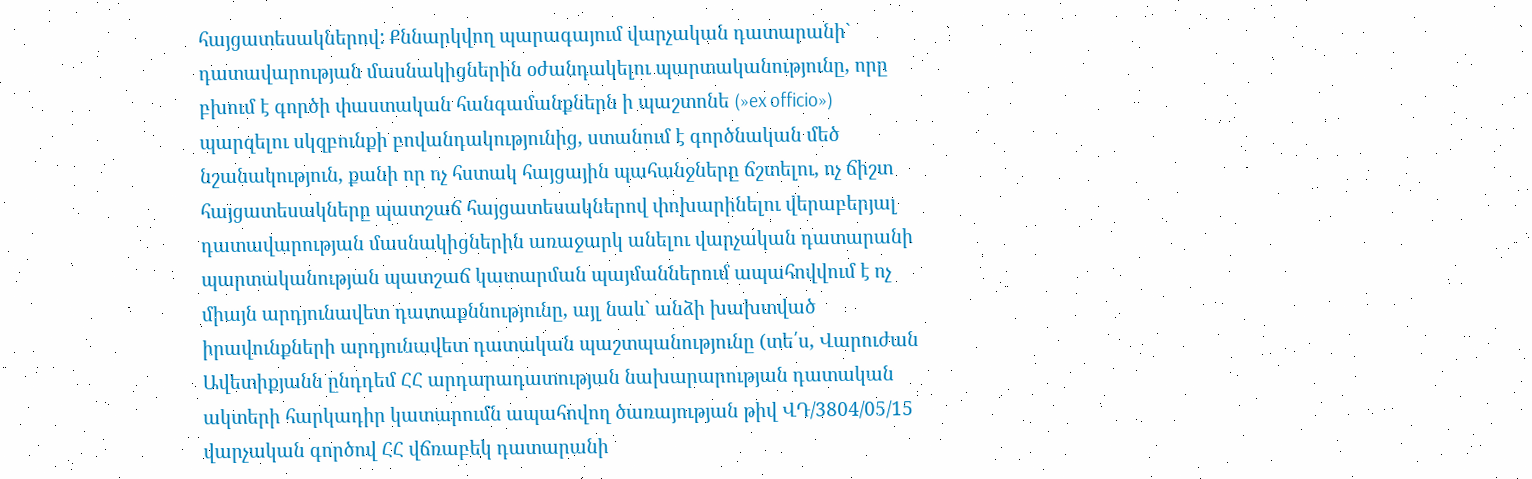հայցատեսակներով: Քննարկվող պարագայում վարչական դատարանի` դատավարության մասնակիցներին օժանդակելու պարտականությունը, որը բխում է գործի փաստական հանգամանքներն ի պաշտոնե (»ex officio») պարզելու սկզբունքի բովանդակությունից, ստանում է գործնական մեծ նշանակություն, քանի որ ոչ հստակ հայցային պահանջները ճշտելու, ոչ ճիշտ հայցատեսակները պատշաճ հայցատեսակներով փոխարինելու վերաբերյալ դատավարության մասնակիցներին առաջարկ անելու վարչական դատարանի պարտականության պատշաճ կատարման պայմաններում ապահովվում է ոչ միայն արդյունավետ դատաքննությունը, այլ նաև` անձի խախտված իրավունքների արդյունավետ դատական պաշտպանությունը (տե՛ս, Վարուժան Ավետիքյանն ընդդեմ ՀՀ արդարադատության նախարարության դատական ակտերի հարկադիր կատարումն ապահովող ծառայության թիվ ՎԴ/3804/05/15 վարչական գործով ՀՀ վճռաբեկ դատարանի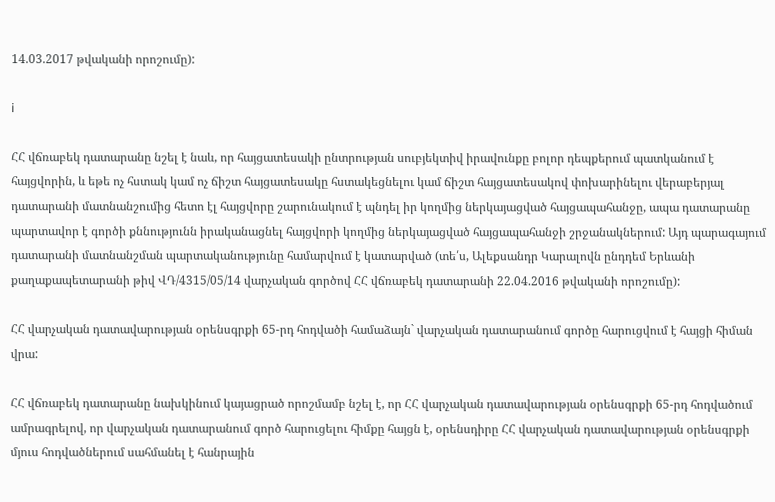14.03.2017 թվականի որոշումը):

i

ՀՀ վճռաբեկ դատարանը նշել է նաև, որ հայցատեսակի ընտրության սուբյեկտիվ իրավունքը բոլոր դեպքերում պատկանում է հայցվորին, և եթե ոչ հստակ կամ ոչ ճիշտ հայցատեսակը հստակեցնելու կամ ճիշտ հայցատեսակով փոխարինելու վերաբերյալ դատարանի մատնանշումից հետո էլ հայցվորը շարունակում է պնդել իր կողմից ներկայացված հայցապահանջը, ապա դատարանը պարտավոր է գործի քննությունն իրականացնել հայցվորի կողմից ներկայացված հայցապահանջի շրջանակներում: Այդ պարագայում դատարանի մատնանշման պարտականությունը համարվում է կատարված (տե՛ս, Ալեքսանդր Կարալովն ընդդեմ Երևանի քաղաքապետարանի թիվ ՎԴ/4315/05/14 վարչական գործով ՀՀ վճռաբեկ դատարանի 22.04.2016 թվականի որոշումը):

ՀՀ վարչական դատավարության օրենսգրքի 65-րդ հոդվածի համաձայն` վարչական դատարանում գործը հարուցվում է հայցի հիման վրա:

ՀՀ վճռաբեկ դատարանը նախկինում կայացրած որոշմամբ նշել է, որ ՀՀ վարչական դատավարության օրենսգրքի 65-րդ հոդվածում ամրագրելով, որ վարչական դատարանում գործ հարուցելու հիմքը հայցն է, օրենսդիրը ՀՀ վարչական դատավարության օրենսգրքի մյուս հոդվածներում սահմանել է հանրային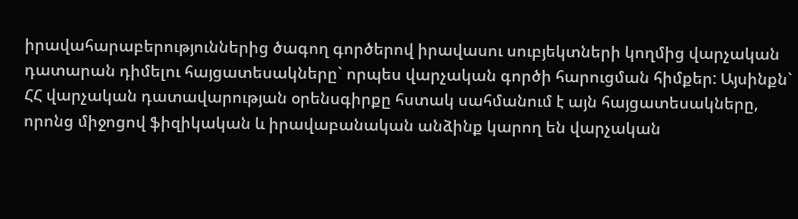իրավահարաբերություններից ծագող գործերով իրավասու սուբյեկտների կողմից վարչական դատարան դիմելու հայցատեսակները` որպես վարչական գործի հարուցման հիմքեր: Այսինքն` ՀՀ վարչական դատավարության օրենսգիրքը հստակ սահմանում է այն հայցատեսակները, որոնց միջոցով ֆիզիկական և իրավաբանական անձինք կարող են վարչական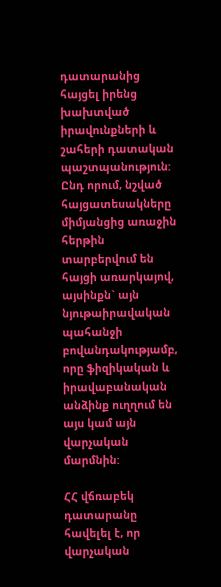դատարանից հայցել իրենց խախտված իրավունքների և շահերի դատական պաշտպանություն: Ընդ որում, նշված հայցատեսակները միմյանցից առաջին հերթին տարբերվում են հայցի առարկայով, այսինքն` այն նյութաիրավական պահանջի բովանդակությամբ, որը ֆիզիկական և իրավաբանական անձինք ուղղում են այս կամ այն վարչական մարմնին:

ՀՀ վճռաբեկ դատարանը հավելել է, որ վարչական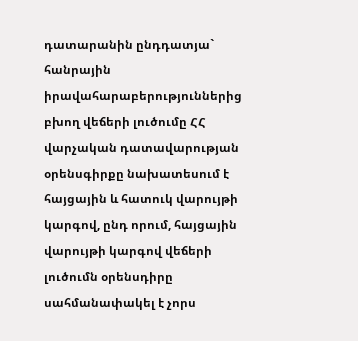դատարանին ընդդատյա` հանրային իրավահարաբերություններից բխող վեճերի լուծումը ՀՀ վարչական դատավարության օրենսգիրքը նախատեսում է հայցային և հատուկ վարույթի կարգով, ընդ որում, հայցային վարույթի կարգով վեճերի լուծումն օրենսդիրը սահմանափակել է չորս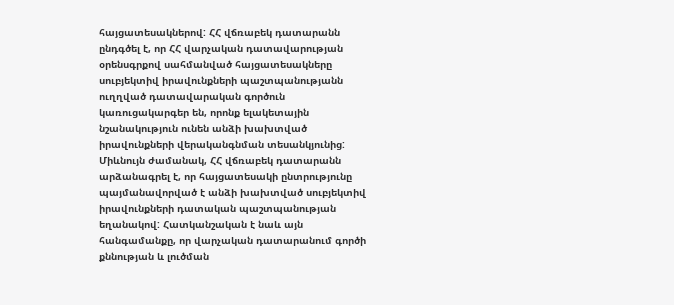հայցատեսակներով: ՀՀ վճռաբեկ դատարանն ընդգծել է, որ ՀՀ վարչական դատավարության օրենսգրքով սահմանված հայցատեսակները սուբյեկտիվ իրավունքների պաշտպանությանն ուղղված դատավարական գործուն կառուցակարգեր են, որոնք ելակետային նշանակություն ունեն անձի խախտված իրավունքների վերականգնման տեսանկյունից: Միևնույն ժամանակ, ՀՀ վճռաբեկ դատարանն արձանագրել է, որ հայցատեսակի ընտրությունը պայմանավորված է անձի խախտված սուբյեկտիվ իրավունքների դատական պաշտպանության եղանակով: Հատկանշական է նաև այն հանգամանքը, որ վարչական դատարանում գործի քննության և լուծման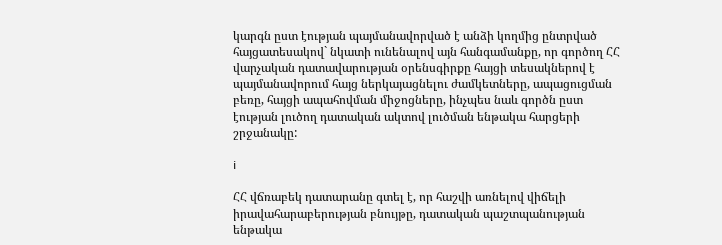կարգն ըստ էության պայմանավորված է անձի կողմից ընտրված հայցատեսակով` նկատի ունենալով այն հանգամանքը, որ գործող ՀՀ վարչական դատավարության օրենսգիրքը հայցի տեսակներով է պայմանավորում հայց ներկայացնելու ժամկետները, ապացուցման բեռը, հայցի ապահովման միջոցները, ինչպես նաև գործն ըստ էության լուծող դատական ակտով լուծման ենթակա հարցերի շրջանակը:

i

ՀՀ վճռաբեկ դատարանը գտել է, որ հաշվի առնելով վիճելի իրավահարաբերության բնույթը, դատական պաշտպանության ենթակա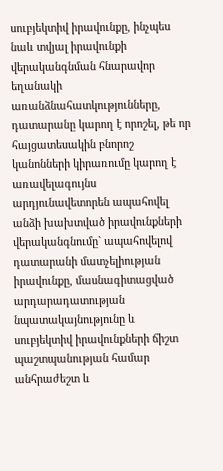սուբյեկտիվ իրավունքը, ինչպես նաև տվյալ իրավունքի վերականգնման հնարավոր եղանակի առանձնահատկությունները, դատարանը կարող է որոշել, թե որ հայցատեսակին բնորոշ կանոնների կիրառումը կարող է առավելագույնս արդյունավետորեն ապահովել անձի խախտված իրավունքների վերականգնումը` ապահովելով դատարանի մատչելիության իրավունքը, մասնագիտացված արդարադատության նպատակայնությունը և սուբյեկտիվ իրավունքների ճիշտ պաշտպանության համար անհրաժեշտ և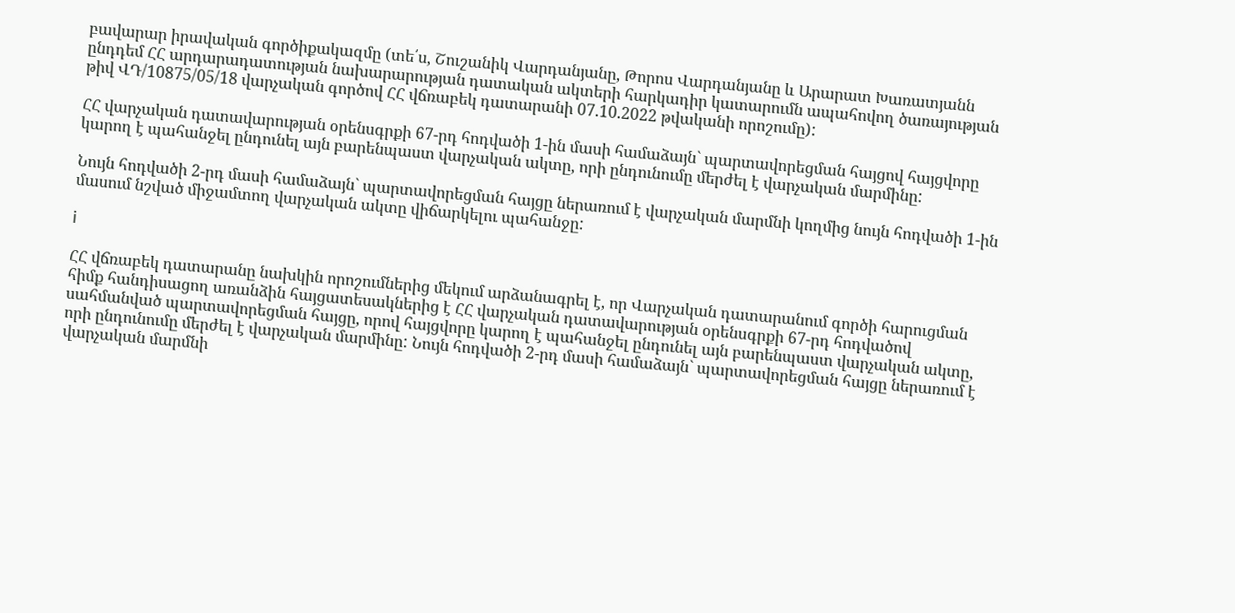բավարար իրավական գործիքակազմը (տե՛ս, Շուշանիկ Վարդանյանը, Թորոս Վարդանյանը և Արարատ Խառատյանն ընդդեմ ՀՀ արդարադատության նախարարության դատական ակտերի հարկադիր կատարումն ապահովող ծառայության թիվ ՎԴ/10875/05/18 վարչական գործով ՀՀ վճռաբեկ դատարանի 07.10.2022 թվականի որոշումը):

ՀՀ վարչական դատավարության օրենսգրքի 67-րդ հոդվածի 1-ին մասի համաձայն` պարտավորեցման հայցով հայցվորը կարող է պահանջել ընդունել այն բարենպաստ վարչական ակտը, որի ընդունումը մերժել է վարչական մարմինը:

Նույն հոդվածի 2-րդ մասի համաձայն` պարտավորեցման հայցը ներառում է վարչական մարմնի կողմից նույն հոդվածի 1-ին մասում նշված միջամտող վարչական ակտը վիճարկելու պահանջը:

i

ՀՀ վճռաբեկ դատարանը նախկին որոշումներից մեկում արձանագրել է, որ Վարչական դատարանում գործի հարուցման հիմք հանդիսացող առանձին հայցատեսակներից է ՀՀ վարչական դատավարության օրենսգրքի 67-րդ հոդվածով սահմանված պարտավորեցման հայցը, որով հայցվորը կարող է պահանջել ընդունել այն բարենպաստ վարչական ակտը, որի ընդունումը մերժել է վարչական մարմինը: Նույն հոդվածի 2-րդ մասի համաձայն` պարտավորեցման հայցը ներառում է վարչական մարմնի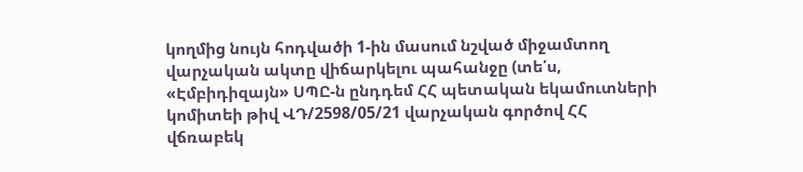կողմից նույն հոդվածի 1-ին մասում նշված միջամտող վարչական ակտը վիճարկելու պահանջը (տե՛ս, «Էմբիդիզայն» ՍՊԸ-ն ընդդեմ ՀՀ պետական եկամուտների կոմիտեի թիվ ՎԴ/2598/05/21 վարչական գործով ՀՀ վճռաբեկ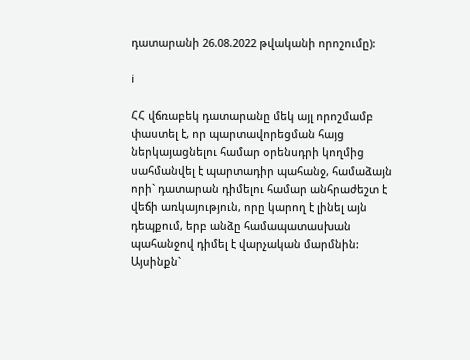դատարանի 26.08.2022 թվականի որոշումը):

i

ՀՀ վճռաբեկ դատարանը մեկ այլ որոշմամբ փաստել է, որ պարտավորեցման հայց ներկայացնելու համար օրենսդրի կողմից սահմանվել է պարտադիր պահանջ, համաձայն որի` դատարան դիմելու համար անհրաժեշտ է վեճի առկայություն, որը կարող է լինել այն դեպքում, երբ անձը համապատասխան պահանջով դիմել է վարչական մարմնին: Այսինքն`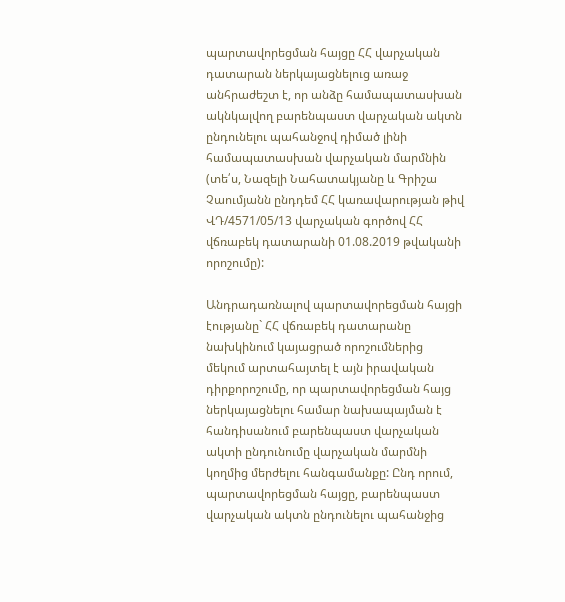պարտավորեցման հայցը ՀՀ վարչական դատարան ներկայացնելուց առաջ անհրաժեշտ է, որ անձը համապատասխան ակնկալվող բարենպաստ վարչական ակտն ընդունելու պահանջով դիմած լինի համապատասխան վարչական մարմնին (տե՛ս, Նազելի Նահատակյանը և Գրիշա Չաումյանն ընդդեմ ՀՀ կառավարության թիվ ՎԴ/4571/05/13 վարչական գործով ՀՀ վճռաբեկ դատարանի 01.08.2019 թվականի որոշումը):

Անդրադառնալով պարտավորեցման հայցի էությանը` ՀՀ վճռաբեկ դատարանը նախկինում կայացրած որոշումներից մեկում արտահայտել է այն իրավական դիրքորոշումը, որ պարտավորեցման հայց ներկայացնելու համար նախապայման է հանդիսանում բարենպաստ վարչական ակտի ընդունումը վարչական մարմնի կողմից մերժելու հանգամանքը: Ընդ որում, պարտավորեցման հայցը, բարենպաստ վարչական ակտն ընդունելու պահանջից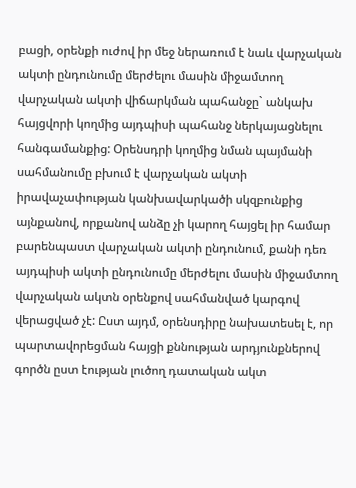բացի, օրենքի ուժով իր մեջ ներառում է նաև վարչական ակտի ընդունումը մերժելու մասին միջամտող վարչական ակտի վիճարկման պահանջը` անկախ հայցվորի կողմից այդպիսի պահանջ ներկայացնելու հանգամանքից: Օրենսդրի կողմից նման պայմանի սահմանումը բխում է վարչական ակտի իրավաչափության կանխավարկածի սկզբունքից այնքանով, որքանով անձը չի կարող հայցել իր համար բարենպաստ վարչական ակտի ընդունում, քանի դեռ այդպիսի ակտի ընդունումը մերժելու մասին միջամտող վարչական ակտն օրենքով սահմանված կարգով վերացված չէ: Ըստ այդմ, օրենսդիրը նախատեսել է, որ պարտավորեցման հայցի քննության արդյունքներով գործն ըստ էության լուծող դատական ակտ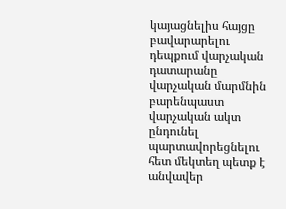կայացնելիս հայցը բավարարելու դեպքում վարչական դատարանը վարչական մարմնին բարենպաստ վարչական ակտ ընդունել պարտավորեցնելու հետ մեկտեղ պետք է անվավեր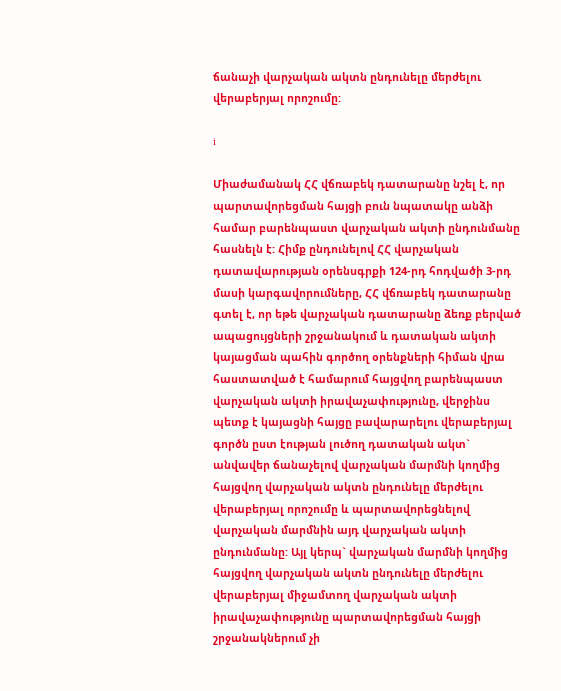ճանաչի վարչական ակտն ընդունելը մերժելու վերաբերյալ որոշումը:

i

Միաժամանակ ՀՀ վճռաբեկ դատարանը նշել է, որ պարտավորեցման հայցի բուն նպատակը անձի համար բարենպաստ վարչական ակտի ընդունմանը հասնելն է: Հիմք ընդունելով ՀՀ վարչական դատավարության օրենսգրքի 124-րդ հոդվածի 3-րդ մասի կարգավորումները, ՀՀ վճռաբեկ դատարանը գտել է, որ եթե վարչական դատարանը ձեռք բերված ապացույցների շրջանակում և դատական ակտի կայացման պահին գործող օրենքների հիման վրա հաստատված է համարում հայցվող բարենպաստ վարչական ակտի իրավաչափությունը, վերջինս պետք է կայացնի հայցը բավարարելու վերաբերյալ գործն ըստ էության լուծող դատական ակտ` անվավեր ճանաչելով վարչական մարմնի կողմից հայցվող վարչական ակտն ընդունելը մերժելու վերաբերյալ որոշումը և պարտավորեցնելով վարչական մարմնին այդ վարչական ակտի ընդունմանը: Այլ կերպ` վարչական մարմնի կողմից հայցվող վարչական ակտն ընդունելը մերժելու վերաբերյալ միջամտող վարչական ակտի իրավաչափությունը պարտավորեցման հայցի շրջանակներում չի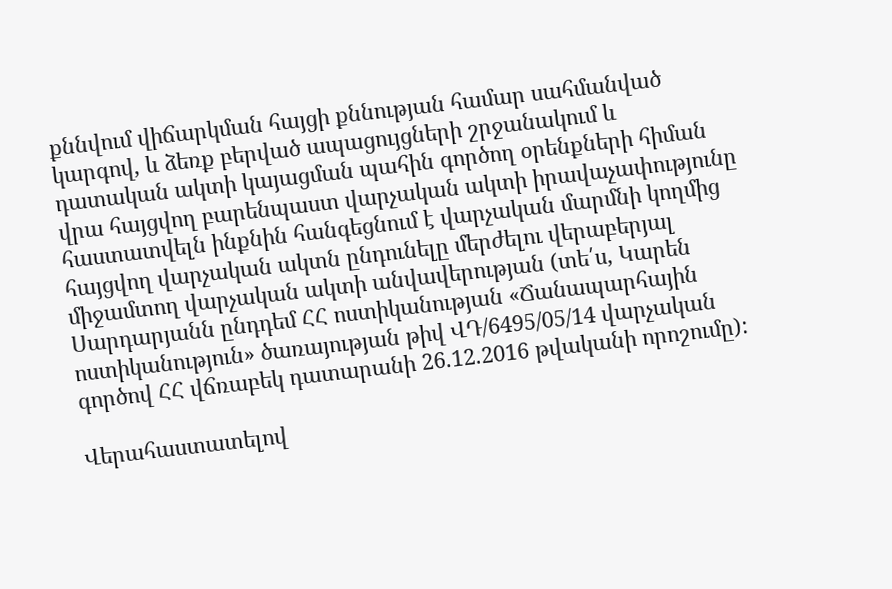քննվում վիճարկման հայցի քննության համար սահմանված կարգով, և ձեռք բերված ապացույցների շրջանակում և դատական ակտի կայացման պահին գործող օրենքների հիման վրա հայցվող բարենպաստ վարչական ակտի իրավաչափությունը հաստատվելն ինքնին հանգեցնում է վարչական մարմնի կողմից հայցվող վարչական ակտն ընդունելը մերժելու վերաբերյալ միջամտող վարչական ակտի անվավերության (տե՛ս, Կարեն Սարդարյանն ընդդեմ ՀՀ ոստիկանության «Ճանապարհային ոստիկանություն» ծառայության թիվ ՎԴ/6495/05/14 վարչական գործով ՀՀ վճռաբեկ դատարանի 26.12.2016 թվականի որոշումը):

Վերահաստատելով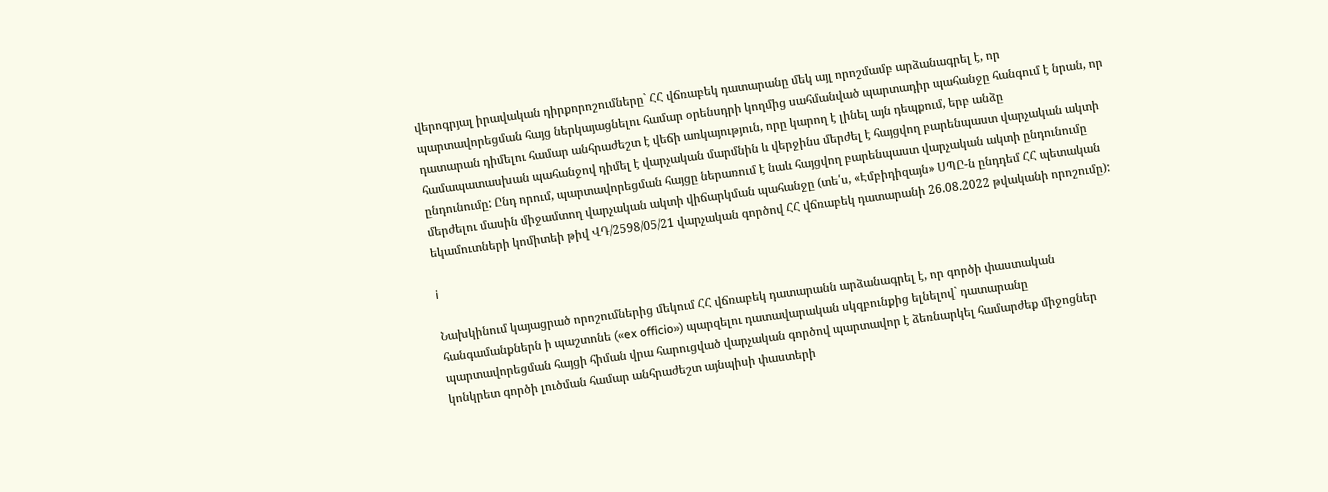վերոգրյալ իրավական դիրքորոշումները` ՀՀ վճռաբեկ դատարանը մեկ այլ որոշմամբ արձանագրել է, որ պարտավորեցման հայց ներկայացնելու համար օրենսդրի կողմից սահմանված պարտադիր պահանջը հանգում է նրան, որ դատարան դիմելու համար անհրաժեշտ է վեճի առկայություն, որը կարող է լինել այն դեպքում, երբ անձը համապատասխան պահանջով դիմել է վարչական մարմնին և վերջինս մերժել է հայցվող բարենպաստ վարչական ակտի ընդունումը: Ընդ որում, պարտավորեցման հայցը ներառում է նաև հայցվող բարենպաստ վարչական ակտի ընդունումը մերժելու մասին միջամտող վարչական ակտի վիճարկման պահանջը (տե՛ս, «Էմբիդիզայն» ՍՊԸ-ն ընդդեմ ՀՀ պետական եկամուտների կոմիտեի թիվ ՎԴ/2598/05/21 վարչական գործով ՀՀ վճռաբեկ դատարանի 26.08.2022 թվականի որոշումը):

i

Նախկինում կայացրած որոշումներից մեկում ՀՀ վճռաբեկ դատարանն արձանագրել է, որ գործի փաստական հանգամանքներն ի պաշտոնե («ex officio») պարզելու դատավարական սկզբունքից ելնելով` դատարանը պարտավորեցման հայցի հիման վրա հարուցված վարչական գործով պարտավոր է ձեռնարկել համարժեք միջոցներ կոնկրետ գործի լուծման համար անհրաժեշտ այնպիսի փաստերի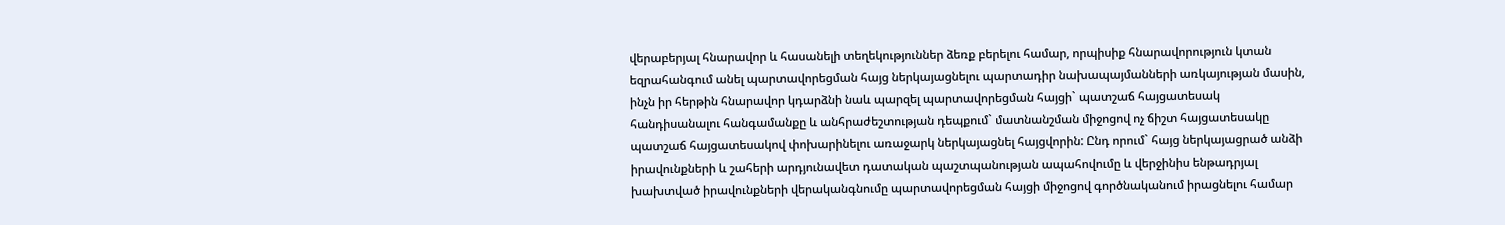վերաբերյալ հնարավոր և հասանելի տեղեկություններ ձեռք բերելու համար, որպիսիք հնարավորություն կտան եզրահանգում անել պարտավորեցման հայց ներկայացնելու պարտադիր նախապայմանների առկայության մասին, ինչն իր հերթին հնարավոր կդարձնի նաև պարզել պարտավորեցման հայցի` պատշաճ հայցատեսակ հանդիսանալու հանգամանքը և անհրաժեշտության դեպքում` մատնանշման միջոցով ոչ ճիշտ հայցատեսակը պատշաճ հայցատեսակով փոխարինելու առաջարկ ներկայացնել հայցվորին: Ընդ որում` հայց ներկայացրած անձի իրավունքների և շահերի արդյունավետ դատական պաշտպանության ապահովումը և վերջինիս ենթադրյալ խախտված իրավունքների վերականգնումը պարտավորեցման հայցի միջոցով գործնականում իրացնելու համար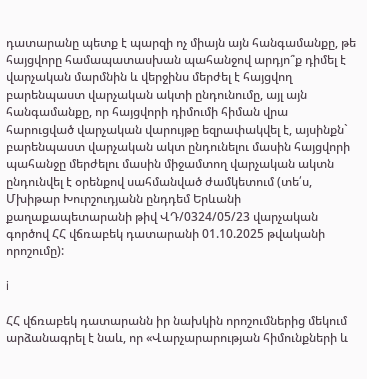դատարանը պետք է պարզի ոչ միայն այն հանգամանքը, թե հայցվորը համապատասխան պահանջով արդյո՞ք դիմել է վարչական մարմնին և վերջինս մերժել է հայցվող բարենպաստ վարչական ակտի ընդունումը, այլ այն հանգամանքը, որ հայցվորի դիմումի հիման վրա հարուցված վարչական վարույթը եզրափակվել է, այսինքն` բարենպաստ վարչական ակտ ընդունելու մասին հայցվորի պահանջը մերժելու մասին միջամտող վարչական ակտն ընդունվել է օրենքով սահմանված ժամկետում (տե՛ս, Մխիթար Խուրշուդյանն ընդդեմ Երևանի քաղաքապետարանի թիվ ՎԴ/0324/05/23 վարչական գործով ՀՀ վճռաբեկ դատարանի 01.10.2025 թվականի որոշումը):

i

ՀՀ վճռաբեկ դատարանն իր նախկին որոշումներից մեկում արձանագրել է նաև, որ «Վարչարարության հիմունքների և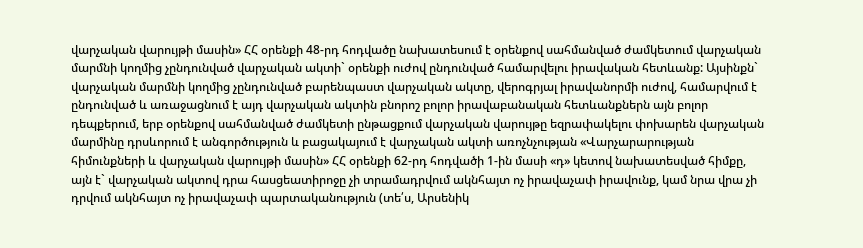վարչական վարույթի մասին» ՀՀ օրենքի 48-րդ հոդվածը նախատեսում է օրենքով սահմանված ժամկետում վարչական մարմնի կողմից չընդունված վարչական ակտի` օրենքի ուժով ընդունված համարվելու իրավական հետևանք: Այսինքն` վարչական մարմնի կողմից չընդունված բարենպաստ վարչական ակտը, վերոգրյալ իրավանորմի ուժով, համարվում է ընդունված և առաջացնում է այդ վարչական ակտին բնորոշ բոլոր իրավաբանական հետևանքներն այն բոլոր դեպքերում, երբ օրենքով սահմանված ժամկետի ընթացքում վարչական վարույթը եզրափակելու փոխարեն վարչական մարմինը դրսևորում է անգործություն և բացակայում է վարչական ակտի առոչնչության «Վարչարարության հիմունքների և վարչական վարույթի մասին» ՀՀ օրենքի 62-րդ հոդվածի 1-ին մասի «դ» կետով նախատեսված հիմքը, այն է` վարչական ակտով դրա հասցեատիրոջը չի տրամադրվում ակնհայտ ոչ իրավաչափ իրավունք, կամ նրա վրա չի դրվում ակնհայտ ոչ իրավաչափ պարտականություն (տե՛ս, Արսենիկ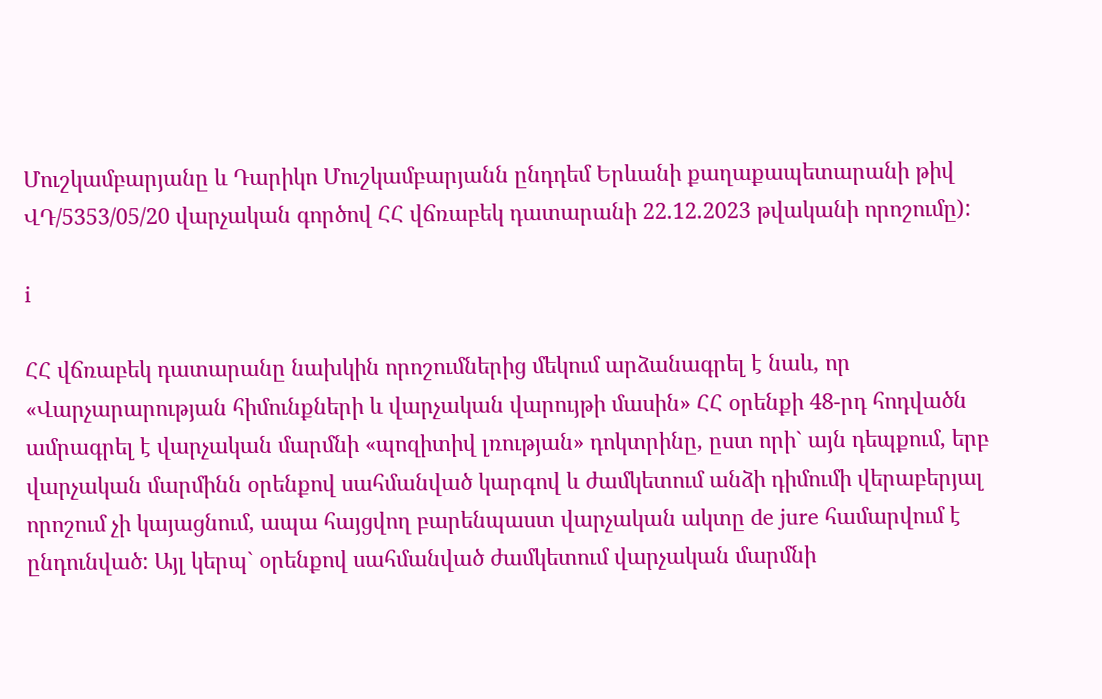Մուշկամբարյանը և Դարիկո Մուշկամբարյանն ընդդեմ Երևանի քաղաքապետարանի թիվ ՎԴ/5353/05/20 վարչական գործով ՀՀ վճռաբեկ դատարանի 22.12.2023 թվականի որոշումը):

i

ՀՀ վճռաբեկ դատարանը նախկին որոշումներից մեկում արձանագրել է նաև, որ «Վարչարարության հիմունքների և վարչական վարույթի մասին» ՀՀ օրենքի 48-րդ հոդվածն ամրագրել է վարչական մարմնի «պոզիտիվ լռության» դոկտրինը, ըստ որի` այն դեպքում, երբ վարչական մարմինն օրենքով սահմանված կարգով և ժամկետում անձի դիմումի վերաբերյալ որոշում չի կայացնում, ապա հայցվող բարենպաստ վարչական ակտը de jure համարվում է ընդունված: Այլ կերպ` օրենքով սահմանված ժամկետում վարչական մարմնի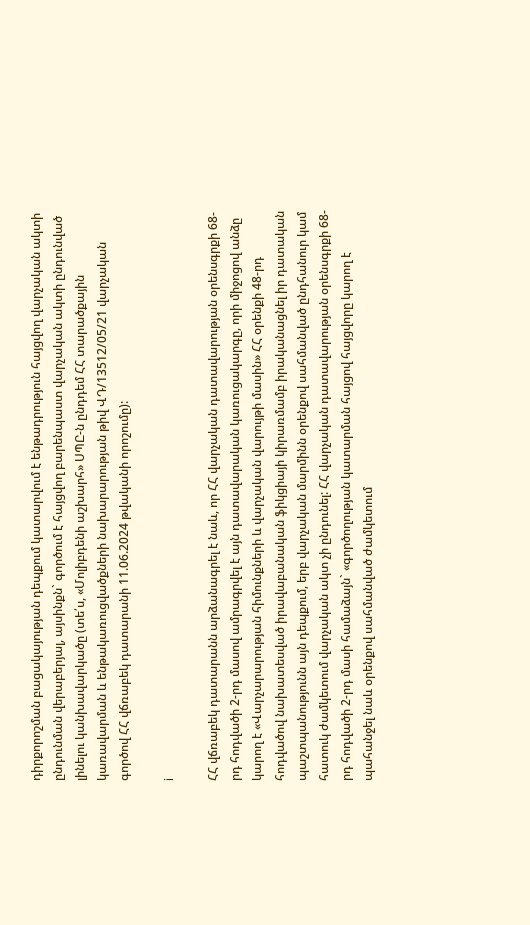դիրքորոշման բացակայության դեպքում կատարվում է ենթադրություն հայցվող վարչական ակտի ընդունման վերաբերյալ, այսինքն` գործում է հայցվող բարենպաստ վարչական ակտի ընդունված լինելու կանխավարկածը (տե՛ս, «Մոլիբդենի աշխարհ» ՍՊԸ-ն ընդդեմ ՀՀ տարածքային կառավարման և ենթակառուցվածքների նախարարության թիվ ՎԴ/13512/05/21 վարչական գործով ՀՀ վճռաբեկ դատարանի 11.06.2024 թվականի որոշումը):

i

ՀՀ վճռաբեկ դատարանն արձանագրել է նաև, որ ՀՀ վարչական դատավարության օրենսգրքի 68-րդ հոդվածի 2-րդ մասով ամրագրվել է այն դատավարական կառուցակարգը, որի միջոցով անձը կարող է «Վարչարարության հիմունքների և վարչական վարույթի մասին» ՀՀ օրենքի 48-րդ հոդվածով նախատեսված իրավաբանական ֆիկցիայի կիրառմամբ իրականացնել իր դատական պաշտպանությունն այն դեպքում, երբ վարչական մարմինն օրենքով սահմանված ընդհանուր կամ հատուկ ժամկետում վարչական ակտ չի ընդունել: ՀՀ վարչական դատավարության օրենսգրքի 68-րդ հոդվածի 2-րդ մասի համաձայն` «գործողության կատարման հայցով հայցվորը կարող է պահանջել նաև օրենքով սահմանված ժամկետում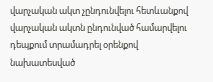վարչական ակտ չընդունվելու հետևանքով վարչական ակտն ընդունված համարվելու դեպքում տրամադրել օրենքով նախատեսված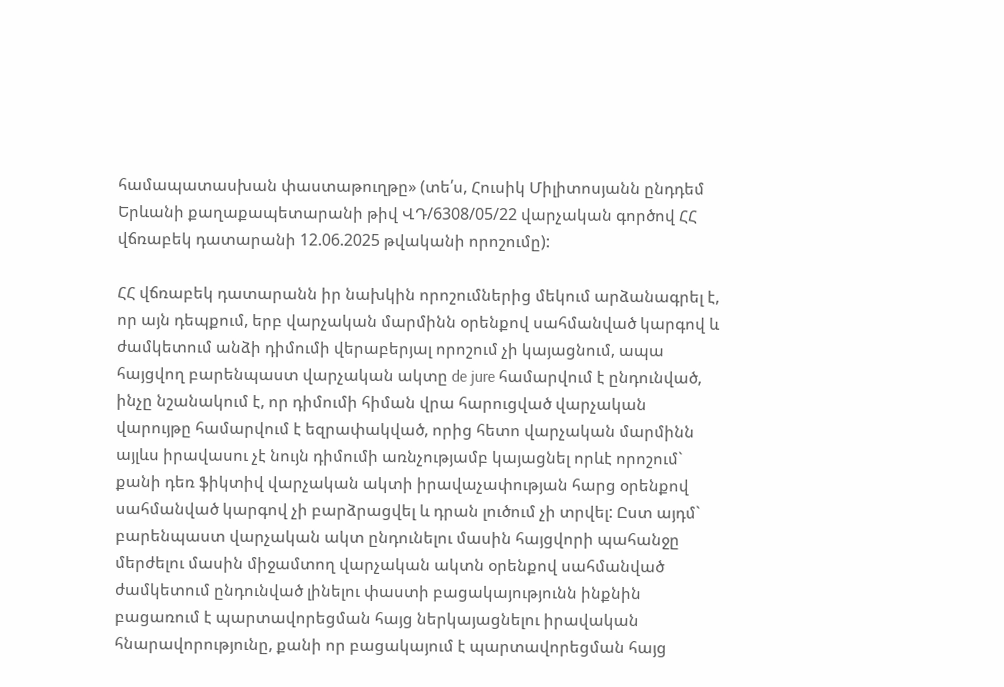համապատասխան փաստաթուղթը» (տե՛ս, Հուսիկ Միլիտոսյանն ընդդեմ Երևանի քաղաքապետարանի թիվ ՎԴ/6308/05/22 վարչական գործով ՀՀ վճռաբեկ դատարանի 12.06.2025 թվականի որոշումը):

ՀՀ վճռաբեկ դատարանն իր նախկին որոշումներից մեկում արձանագրել է, որ այն դեպքում, երբ վարչական մարմինն օրենքով սահմանված կարգով և ժամկետում անձի դիմումի վերաբերյալ որոշում չի կայացնում, ապա հայցվող բարենպաստ վարչական ակտը de jure համարվում է ընդունված, ինչը նշանակում է, որ դիմումի հիման վրա հարուցված վարչական վարույթը համարվում է եզրափակված, որից հետո վարչական մարմինն այլևս իրավասու չէ նույն դիմումի առնչությամբ կայացնել որևէ որոշում` քանի դեռ ֆիկտիվ վարչական ակտի իրավաչափության հարց օրենքով սահմանված կարգով չի բարձրացվել և դրան լուծում չի տրվել: Ըստ այդմ` բարենպաստ վարչական ակտ ընդունելու մասին հայցվորի պահանջը մերժելու մասին միջամտող վարչական ակտն օրենքով սահմանված ժամկետում ընդունված լինելու փաստի բացակայությունն ինքնին բացառում է պարտավորեցման հայց ներկայացնելու իրավական հնարավորությունը, քանի որ բացակայում է պարտավորեցման հայց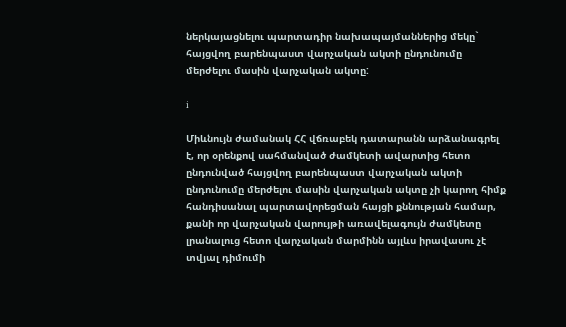ներկայացնելու պարտադիր նախապայմաններից մեկը` հայցվող բարենպաստ վարչական ակտի ընդունումը մերժելու մասին վարչական ակտը:

i

Միևնույն ժամանակ ՀՀ վճռաբեկ դատարանն արձանագրել է, որ օրենքով սահմանված ժամկետի ավարտից հետո ընդունված հայցվող բարենպաստ վարչական ակտի ընդունումը մերժելու մասին վարչական ակտը չի կարող հիմք հանդիսանալ պարտավորեցման հայցի քննության համար, քանի որ վարչական վարույթի առավելագույն ժամկետը լրանալուց հետո վարչական մարմինն այլևս իրավասու չէ տվյալ դիմումի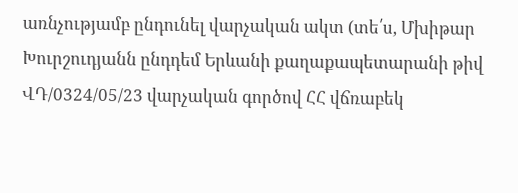առնչությամբ ընդունել վարչական ակտ (տե՛ս, Մխիթար Խուրշուդյանն ընդդեմ Երևանի քաղաքապետարանի թիվ ՎԴ/0324/05/23 վարչական գործով ՀՀ վճռաբեկ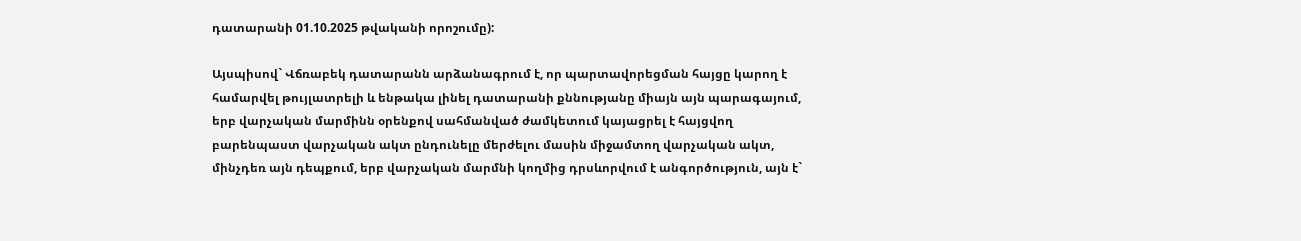դատարանի 01.10.2025 թվականի որոշումը):

Այսպիսով` Վճռաբեկ դատարանն արձանագրում է, որ պարտավորեցման հայցը կարող է համարվել թույլատրելի և ենթակա լինել դատարանի քննությանը միայն այն պարագայում, երբ վարչական մարմինն օրենքով սահմանված ժամկետում կայացրել է հայցվող բարենպաստ վարչական ակտ ընդունելը մերժելու մասին միջամտող վարչական ակտ, մինչդեռ այն դեպքում, երբ վարչական մարմնի կողմից դրսևորվում է անգործություն, այն է`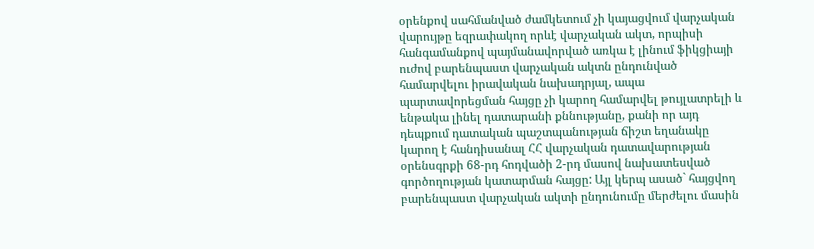օրենքով սահմանված ժամկետում չի կայացվում վարչական վարույթը եզրափակող որևէ վարչական ակտ, որպիսի հանգամանքով պայմանավորված առկա է լինում ֆիկցիայի ուժով բարենպաստ վարչական ակտն ընդունված համարվելու իրավական նախադրյալ, ապա պարտավորեցման հայցը չի կարող համարվել թույլատրելի և ենթակա լինել դատարանի քննությանը, քանի որ այդ դեպքում դատական պաշտպանության ճիշտ եղանակը կարող է հանդիսանալ ՀՀ վարչական դատավարության օրենսգրքի 68-րդ հոդվածի 2-րդ մասով նախատեսված գործողության կատարման հայցը: Այլ կերպ ասած` հայցվող բարենպաստ վարչական ակտի ընդունումը մերժելու մասին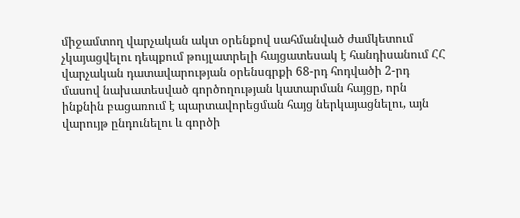միջամտող վարչական ակտ օրենքով սահմանված ժամկետում չկայացվելու դեպքում թույլատրելի հայցատեսակ է հանդիսանում ՀՀ վարչական դատավարության օրենսգրքի 68-րդ հոդվածի 2-րդ մասով նախատեսված գործողության կատարման հայցը, որն ինքնին բացառում է պարտավորեցման հայց ներկայացնելու, այն վարույթ ընդունելու և գործի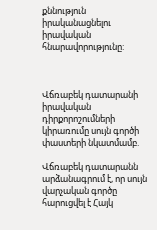քննություն իրականացնելու իրավական հնարավորությունը:



Վճռաբեկ դատարանի իրավական դիրքորոշումների կիրառումը սույն գործի փաստերի նկատմամբ.

Վճռաբեկ դատարանն արձանագրում է, որ սույն վարչական գործը հարուցվել է Հայկ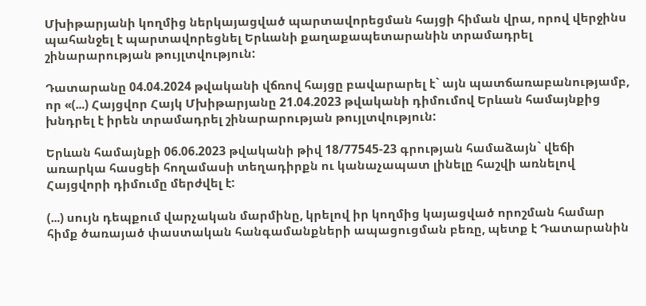Մխիթարյանի կողմից ներկայացված պարտավորեցման հայցի հիման վրա, որով վերջինս պահանջել է պարտավորեցնել Երևանի քաղաքապետարանին տրամադրել շինարարության թույլտվություն:

Դատարանը 04.04.2024 թվականի վճռով հայցը բավարարել է` այն պատճառաբանությամբ, որ «(...) Հայցվոր Հայկ Մխիթարյանը 21.04.2023 թվականի դիմումով Երևան համայնքից խնդրել է իրեն տրամադրել շինարարության թույլտվություն:

Երևան համայնքի 06.06.2023 թվականի թիվ 18/77545-23 գրության համաձայն` վեճի առարկա հասցեի հողամասի տեղադիրքն ու կանաչապատ լինելը հաշվի առնելով Հայցվորի դիմումը մերժվել է:

(...) սույն դեպքում վարչական մարմինը, կրելով իր կողմից կայացված որոշման համար հիմք ծառայած փաստական հանգամանքների ապացուցման բեռը, պետք է Դատարանին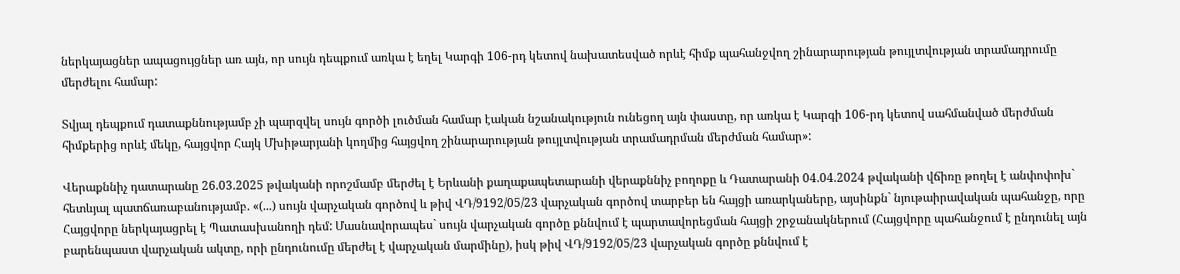ներկայացներ ապացույցներ առ այն, որ սույն դեպքում առկա է եղել Կարգի 106-րդ կետով նախատեսված որևէ հիմք պահանջվող շինարարության թույլտվության տրամադրումը մերժելու համար:

Տվյալ դեպքում դատաքննությամբ չի պարզվել սույն գործի լուծման համար էական նշանակություն ունեցող այն փաստը, որ առկա է Կարգի 106-րդ կետով սահմանված մերժման հիմքերից որևէ մեկը, հայցվոր Հայկ Մխիթարյանի կողմից հայցվող շինարարության թույլտվության տրամադրման մերժման համար»:

Վերաքննիչ դատարանը 26.03.2025 թվականի որոշմամբ մերժել է Երևանի քաղաքապետարանի վերաքննիչ բողոքը և Դատարանի 04.04.2024 թվականի վճիռը թողել է անփոփոխ` հետևյալ պատճառաբանությամբ. «(...) սույն վարչական գործով և թիվ ՎԴ/9192/05/23 վարչական գործով տարբեր են հայցի առարկաները, այսինքն` նյութաիրավական պահանջը, որը Հայցվորը ներկայացրել է Պատասխանողի դեմ: Մասնավորապես` սույն վարչական գործը քննվում է պարտավորեցման հայցի շրջանակներում (Հայցվորը պահանջում է ընդունել այն բարենպաստ վարչական ակտը, որի ընդունումը մերժել է վարչական մարմինը), իսկ թիվ ՎԴ/9192/05/23 վարչական գործը քննվում է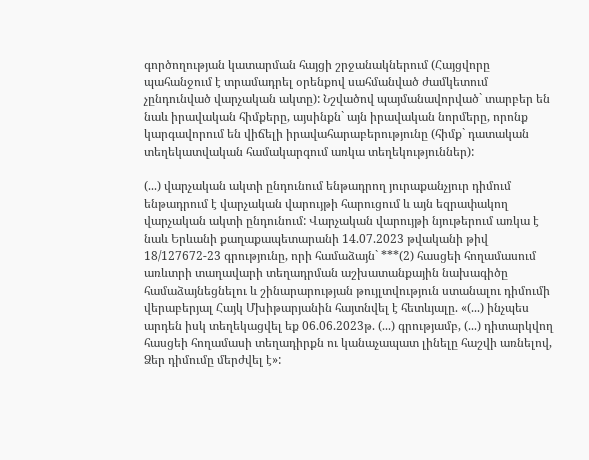գործողության կատարման հայցի շրջանակներում (Հայցվորը պահանջում է տրամադրել օրենքով սահմանված ժամկետում չընդունված վարչական ակտը): Նշվածով պայմանավորված` տարբեր են նաև իրավական հիմքերը, այսինքն` այն իրավական նորմերը, որոնք կարգավորում են վիճելի իրավահարաբերությունը (հիմք` դատական տեղեկատվական համակարգում առկա տեղեկություններ):

(...) վարչական ակտի ընդունում ենթադրող յուրաքանչյուր դիմում ենթադրում է վարչական վարույթի հարուցում և այն եզրափակող վարչական ակտի ընդունում: Վարչական վարույթի նյութերում առկա է նաև Երևանի քաղաքապետարանի 14.07.2023 թվականի թիվ 18/127672-23 գրությունը, որի համաձայն` ***(2) հասցեի հողամասում առևտրի տաղավարի տեղադրման աշխատանքային նախագիծը համաձայնեցնելու և շինարարության թույլտվություն ստանալու դիմումի վերաբերյալ Հայկ Մխիթարյանին հայտնվել է հետևյալը. «(...) ինչպես արդեն իսկ տեղեկացվել եք 06.06.2023թ. (...) գրությամբ, (...) դիտարկվող հասցեի հողամասի տեղադիրքն ու կանաչապատ լինելը հաշվի առնելով, Ձեր դիմումը մերժվել է»: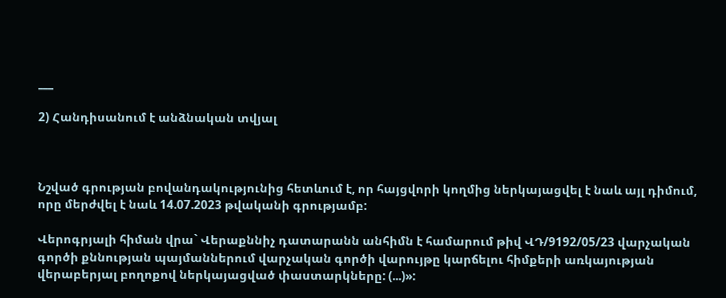___

2) Հանդիսանում է անձնական տվյալ



Նշված գրության բովանդակությունից հետևում է, որ հայցվորի կողմից ներկայացվել է նաև այլ դիմում, որը մերժվել է նաև 14.07.2023 թվականի գրությամբ:

Վերոգրյալի հիման վրա` Վերաքննիչ դատարանն անհիմն է համարում թիվ ՎԴ/9192/05/23 վարչական գործի քննության պայմաններում վարչական գործի վարույթը կարճելու հիմքերի առկայության վերաբերյալ բողոքով ներկայացված փաստարկները: (...)»: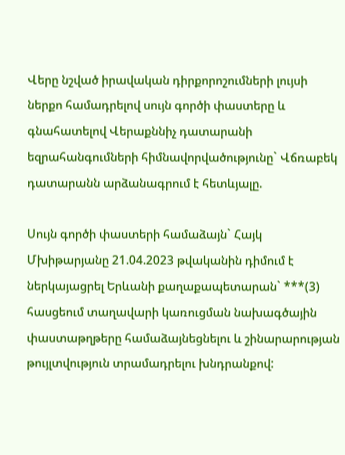Վերը նշված իրավական դիրքորոշումների լույսի ներքո համադրելով սույն գործի փաստերը և գնահատելով Վերաքննիչ դատարանի եզրահանգումների հիմնավորվածությունը` Վճռաբեկ դատարանն արձանագրում է հետևյալը.

Սույն գործի փաստերի համաձայն` Հայկ Մխիթարյանը 21.04.2023 թվականին դիմում է ներկայացրել Երևանի քաղաքապետարան` ***(3) հասցեում տաղավարի կառուցման նախագծային փաստաթղթերը համաձայնեցնելու և շինարարության թույլտվություն տրամադրելու խնդրանքով: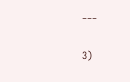___

3)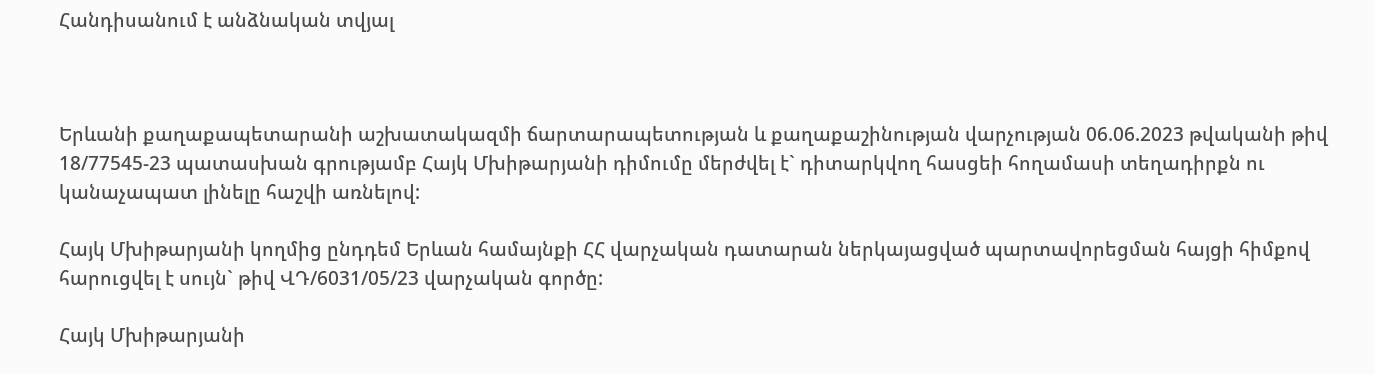Հանդիսանում է անձնական տվյալ



Երևանի քաղաքապետարանի աշխատակազմի ճարտարապետության և քաղաքաշինության վարչության 06.06.2023 թվականի թիվ 18/77545-23 պատասխան գրությամբ Հայկ Մխիթարյանի դիմումը մերժվել է` դիտարկվող հասցեի հողամասի տեղադիրքն ու կանաչապատ լինելը հաշվի առնելով:

Հայկ Մխիթարյանի կողմից ընդդեմ Երևան համայնքի ՀՀ վարչական դատարան ներկայացված պարտավորեցման հայցի հիմքով հարուցվել է սույն` թիվ ՎԴ/6031/05/23 վարչական գործը:

Հայկ Մխիթարյանի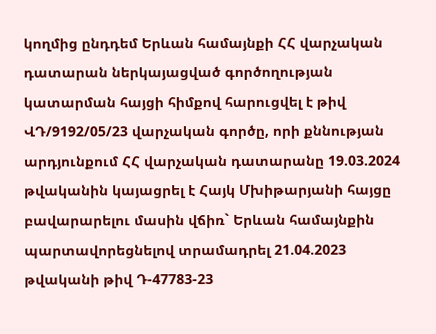կողմից ընդդեմ Երևան համայնքի ՀՀ վարչական դատարան ներկայացված գործողության կատարման հայցի հիմքով հարուցվել է թիվ ՎԴ/9192/05/23 վարչական գործը, որի քննության արդյունքում ՀՀ վարչական դատարանը 19.03.2024 թվականին կայացրել է Հայկ Մխիթարյանի հայցը բավարարելու մասին վճիռ` Երևան համայնքին պարտավորեցնելով տրամադրել 21.04.2023 թվականի թիվ Դ-47783-23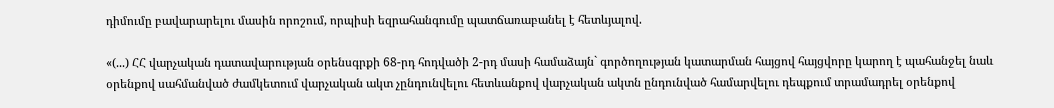դիմումը բավարարելու մասին որոշում, որպիսի եզրահանգումը պատճառաբանել է հետևյալով.

«(...) ՀՀ վարչական դատավարության օրենսգրքի 68-րդ հոդվածի 2-րդ մասի համաձայն` գործողության կատարման հայցով հայցվորը կարող է պահանջել նաև օրենքով սահմանված ժամկետում վարչական ակտ չընդունվելու հետևանքով վարչական ակտն ընդունված համարվելու դեպքում տրամադրել օրենքով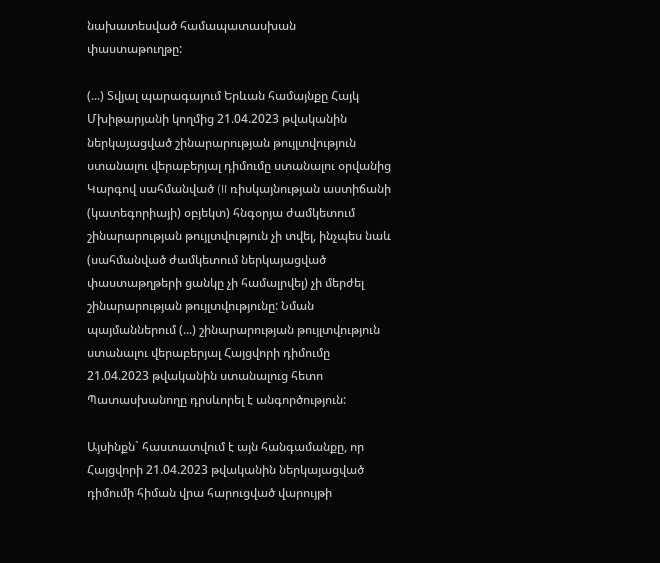նախատեսված համապատասխան փաստաթուղթը:

(...) Տվյալ պարագայում Երևան համայնքը Հայկ Մխիթարյանի կողմից 21.04.2023 թվականին ներկայացված շինարարության թույլտվություն ստանալու վերաբերյալ դիմումը ստանալու օրվանից Կարգով սահմանված (II ռիսկայնության աստիճանի (կատեգորիայի) օբյեկտ) հնգօրյա ժամկետում շինարարության թույլտվություն չի տվել, ինչպես նաև (սահմանված ժամկետում ներկայացված փաստաթղթերի ցանկը չի համալրվել) չի մերժել շինարարության թույլտվությունը: Նման պայմաններում (...) շինարարության թույլտվություն ստանալու վերաբերյալ Հայցվորի դիմումը 21.04.2023 թվականին ստանալուց հետո Պատասխանողը դրսևորել է անգործություն:

Այսինքն` հաստատվում է այն հանգամանքը, որ Հայցվորի 21.04.2023 թվականին ներկայացված դիմումի հիման վրա հարուցված վարույթի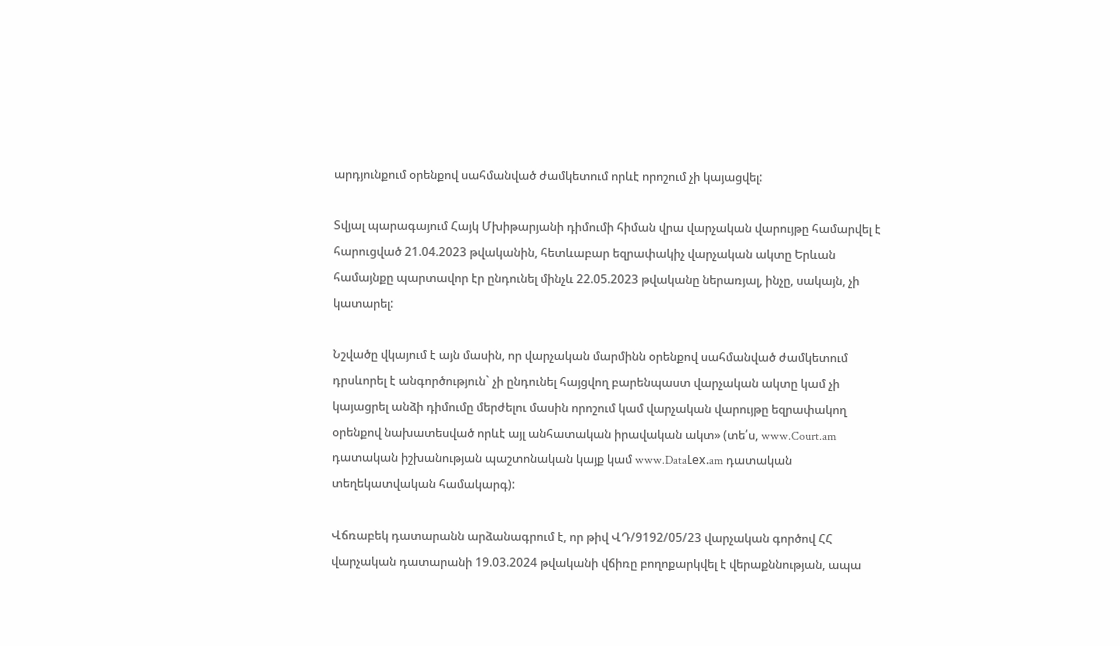արդյունքում օրենքով սահմանված ժամկետում որևէ որոշում չի կայացվել:

Տվյալ պարագայում Հայկ Մխիթարյանի դիմումի հիման վրա վարչական վարույթը համարվել է հարուցված 21.04.2023 թվականին, հետևաբար եզրափակիչ վարչական ակտը Երևան համայնքը պարտավոր էր ընդունել մինչև 22.05.2023 թվականը ներառյալ, ինչը, սակայն, չի կատարել:

Նշվածը վկայում է այն մասին, որ վարչական մարմինն օրենքով սահմանված ժամկետում դրսևորել է անգործություն` չի ընդունել հայցվող բարենպաստ վարչական ակտը կամ չի կայացրել անձի դիմումը մերժելու մասին որոշում կամ վարչական վարույթը եզրափակող օրենքով նախատեսված որևէ այլ անհատական իրավական ակտ» (տե՛ս, www.Court.am դատական իշխանության պաշտոնական կայք կամ www.DataԼex.am դատական տեղեկատվական համակարգ):

Վճռաբեկ դատարանն արձանագրում է, որ թիվ ՎԴ/9192/05/23 վարչական գործով ՀՀ վարչական դատարանի 19.03.2024 թվականի վճիռը բողոքարկվել է վերաքննության, ապա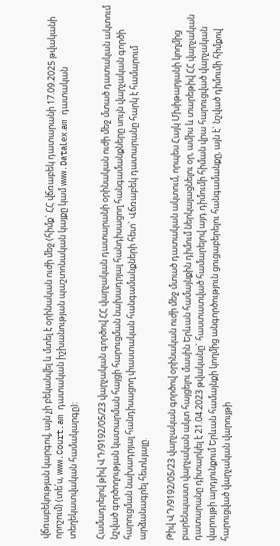վճռաբեկության կարգով, այն չի բեկանվել և մտել է օրինական ուժի մեջ (հիմք` ՀՀ վճռաբեկ դատարանի 17.09.2025 թվականի որոշում) (տե՛ս, www.Court.am դատական իշխանության պաշտոնական կայքը կամ www.DataԼex.am դատական տեղեկատվական համակարգը):

Համադրելով թիվ ՎԴ/9192/05/23 վարչական գործով ՀՀ վարչական դատարանի օրինական ուժի մեջ մտած դատական ակտում նշված գործողության կատարման հայցի հարուցման նախադրյալ հանդիսացող հանգամանքները սույն վարչական գործի հարուցման նախադրյալ հանդիսացող փաստական հանգամանքների հետ` Վճռաբեկ դատարանը հարկ է համարում արձանագրել հետևյալը.

Թիվ ՎԴ/9192/05/23 վարչական գործով օրինական ուժի մեջ մտած դատական ակտում, որպես Հայկ Մխիթարյանի կողմից բարենպաստ վարչական ակտ հայցելու մասին Երևան համայնքին դիմում ներկայացնելու օր, ամիս և տարեթիվ ՀՀ վարչական դատարանը դիտարկել է 21.04.2023 թվականը` հաստատված համարելով այդ դիմումի հիման վրա հարուցված վարչական վարույթի արդյունքում Երևան համայնքի կողմից անգործություն ցուցաբերելու հանգամանքը, այն է` նշված դիմումի հիմքով հարուցված վարչական վարույթի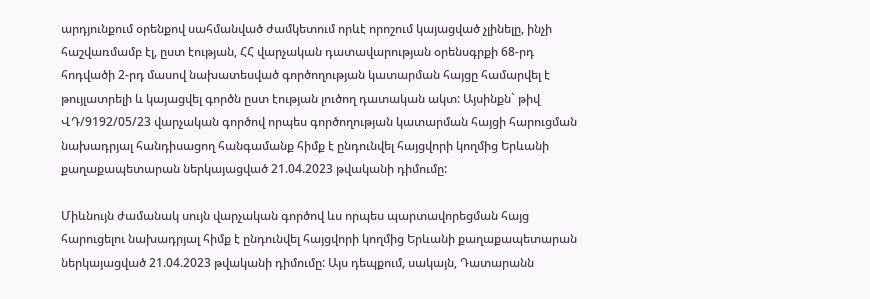արդյունքում օրենքով սահմանված ժամկետում որևէ որոշում կայացված չլինելը, ինչի հաշվառմամբ էլ, ըստ էության, ՀՀ վարչական դատավարության օրենսգրքի 68-րդ հոդվածի 2-րդ մասով նախատեսված գործողության կատարման հայցը համարվել է թույլատրելի և կայացվել գործն ըստ էության լուծող դատական ակտ: Այսինքն` թիվ ՎԴ/9192/05/23 վարչական գործով որպես գործողության կատարման հայցի հարուցման նախադրյալ հանդիսացող հանգամանք հիմք է ընդունվել հայցվորի կողմից Երևանի քաղաքապետարան ներկայացված 21.04.2023 թվականի դիմումը:

Միևնույն ժամանակ սույն վարչական գործով ևս որպես պարտավորեցման հայց հարուցելու նախադրյալ հիմք է ընդունվել հայցվորի կողմից Երևանի քաղաքապետարան ներկայացված 21.04.2023 թվականի դիմումը: Այս դեպքում, սակայն, Դատարանն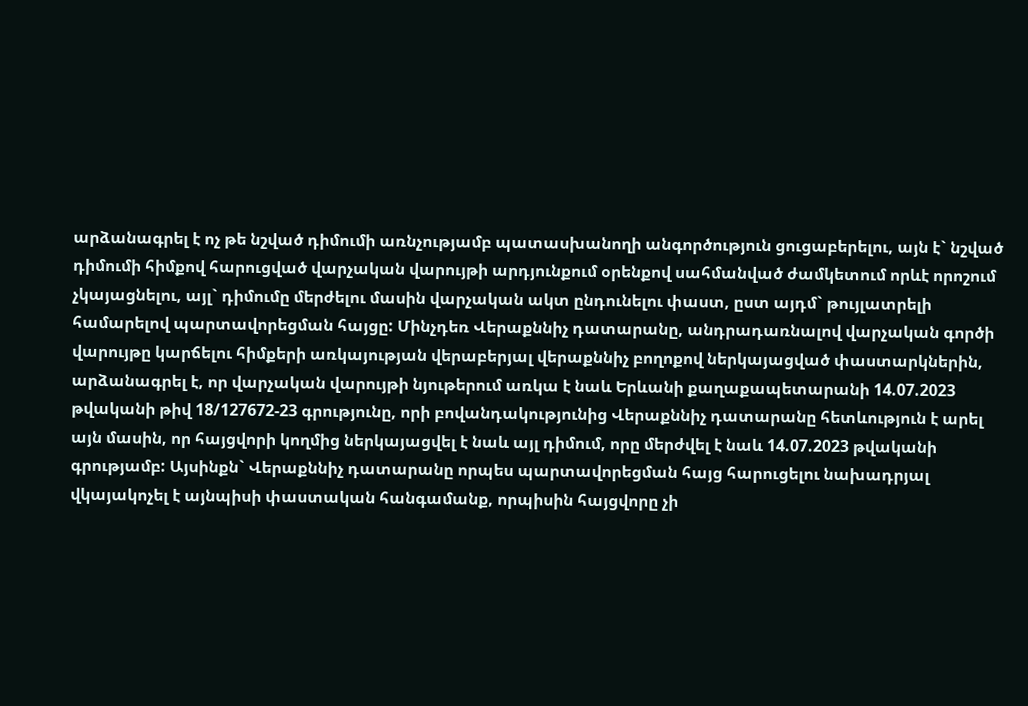արձանագրել է ոչ թե նշված դիմումի առնչությամբ պատասխանողի անգործություն ցուցաբերելու, այն է` նշված դիմումի հիմքով հարուցված վարչական վարույթի արդյունքում օրենքով սահմանված ժամկետում որևէ որոշում չկայացնելու, այլ` դիմումը մերժելու մասին վարչական ակտ ընդունելու փաստ, ըստ այդմ` թույլատրելի համարելով պարտավորեցման հայցը: Մինչդեռ Վերաքննիչ դատարանը, անդրադառնալով վարչական գործի վարույթը կարճելու հիմքերի առկայության վերաբերյալ վերաքննիչ բողոքով ներկայացված փաստարկներին, արձանագրել է, որ վարչական վարույթի նյութերում առկա է նաև Երևանի քաղաքապետարանի 14.07.2023 թվականի թիվ 18/127672-23 գրությունը, որի բովանդակությունից Վերաքննիչ դատարանը հետևություն է արել այն մասին, որ հայցվորի կողմից ներկայացվել է նաև այլ դիմում, որը մերժվել է նաև 14.07.2023 թվականի գրությամբ: Այսինքն` Վերաքննիչ դատարանը որպես պարտավորեցման հայց հարուցելու նախադրյալ վկայակոչել է այնպիսի փաստական հանգամանք, որպիսին հայցվորը չի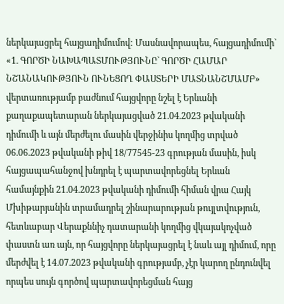ներկայացրել հայցադիմումով: Մասնավորապես, հայցադիմումի` «1. ԳՈՐԾԻ ՆԱԽԱՊԱՏՄՈՒԹՅՈՒՆԸ` ԳՈՐԾԻ ՀԱՄԱՐ ՆՇԱՆԱԿՈՒԹՅՈՒՆ ՈՒՆԵՑՈՂ ՓԱՍՏԵՐԻ ՄԱՏՆԱՆՇՄԱՄԲ» վերտառությամբ բաժնում հայցվորը նշել է Երևանի քաղաքապետարան ներկայացված 21.04.2023 թվականի դիմումի և այն մերժելու մասին վերջինիս կողմից տրված 06.06.2023 թվականի թիվ 18/77545-23 գրության մասին, իսկ հայցապահանջով խնդրել է պարտավորեցնել Երևան համայնքին 21.04.2023 թվականի դիմումի հիման վրա Հայկ Մխիթարյանին տրամադրել շինարարության թույլտվություն, հետևաբար Վերաքննիչ դատարանի կողմից վկայակոչված փաստն առ այն, որ հայցվորը ներկայացրել է նաև այլ դիմում, որը մերժվել է 14.07.2023 թվականի գրությամբ, չէր կարող ընդունվել որպես սույն գործով պարտավորեցման հայց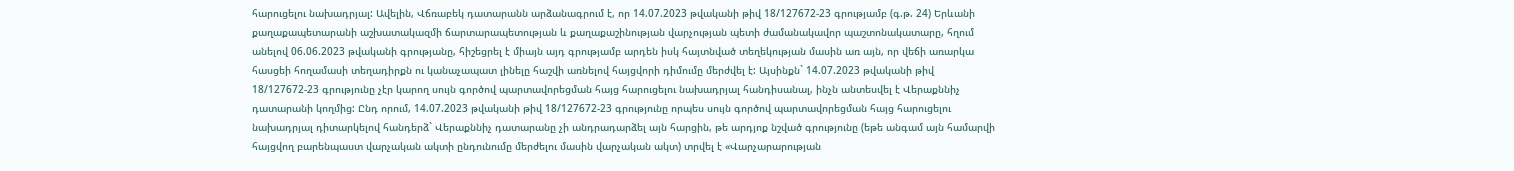հարուցելու նախադրյալ: Ավելին, Վճռաբեկ դատարանն արձանագրում է, որ 14.07.2023 թվականի թիվ 18/127672-23 գրությամբ (գ.թ. 24) Երևանի քաղաքապետարանի աշխատակազմի ճարտարապետության և քաղաքաշինության վարչության պետի ժամանակավոր պաշտոնակատարը, հղում անելով 06.06.2023 թվականի գրությանը, հիշեցրել է միայն այդ գրությամբ արդեն իսկ հայտնված տեղեկության մասին առ այն, որ վեճի առարկա հասցեի հողամասի տեղադիրքն ու կանաչապատ լինելը հաշվի առնելով հայցվորի դիմումը մերժվել է: Այսինքն` 14.07.2023 թվականի թիվ 18/127672-23 գրությունը չէր կարող սույն գործով պարտավորեցման հայց հարուցելու նախադրյալ հանդիսանալ, ինչն անտեսվել է Վերաքննիչ դատարանի կողմից: Ընդ որում, 14.07.2023 թվականի թիվ 18/127672-23 գրությունը որպես սույն գործով պարտավորեցման հայց հարուցելու նախադրյալ դիտարկելով հանդերձ` Վերաքննիչ դատարանը չի անդրադարձել այն հարցին, թե արդյոք նշված գրությունը (եթե անգամ այն համարվի հայցվող բարենպաստ վարչական ակտի ընդունումը մերժելու մասին վարչական ակտ) տրվել է «Վարչարարության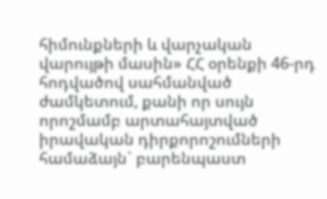հիմունքների և վարչական վարույթի մասին» ՀՀ օրենքի 46-րդ հոդվածով սահմանված ժամկետում, քանի որ սույն որոշմամբ արտահայտված իրավական դիրքորոշումների համաձայն` բարենպաստ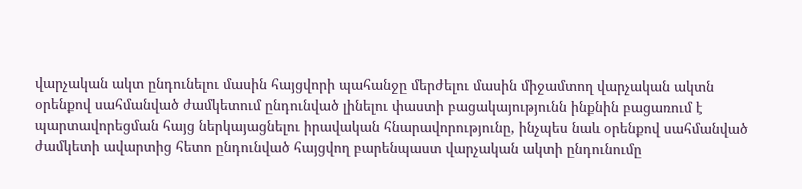վարչական ակտ ընդունելու մասին հայցվորի պահանջը մերժելու մասին միջամտող վարչական ակտն օրենքով սահմանված ժամկետում ընդունված լինելու փաստի բացակայությունն ինքնին բացառում է պարտավորեցման հայց ներկայացնելու իրավական հնարավորությունը, ինչպես նաև օրենքով սահմանված ժամկետի ավարտից հետո ընդունված հայցվող բարենպաստ վարչական ակտի ընդունումը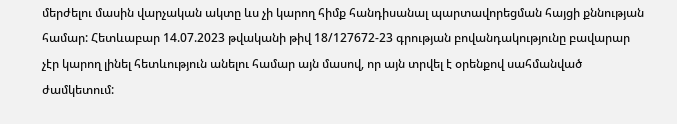մերժելու մասին վարչական ակտը ևս չի կարող հիմք հանդիսանալ պարտավորեցման հայցի քննության համար: Հետևաբար 14.07.2023 թվականի թիվ 18/127672-23 գրության բովանդակությունը բավարար չէր կարող լինել հետևություն անելու համար այն մասով, որ այն տրվել է օրենքով սահմանված ժամկետում: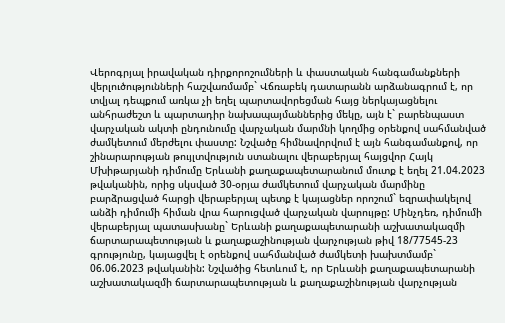Վերոգրյալ իրավական դիրքորոշումների և փաստական հանգամանքների վերլուծությունների հաշվառմամբ` Վճռաբեկ դատարանն արձանագրում է, որ տվյալ դեպքում առկա չի եղել պարտավորեցման հայց ներկայացնելու անհրաժեշտ և պարտադիր նախապայմաններից մեկը, այն է` բարենպաստ վարչական ակտի ընդունումը վարչական մարմնի կողմից օրենքով սահմանված ժամկետում մերժելու փաստը: Նշվածը հիմնավորվում է այն հանգամանքով, որ շինարարության թույլտվություն ստանալու վերաբերյալ հայցվոր Հայկ Մխիթարյանի դիմումը Երևանի քաղաքապետարանում մուտք է եղել 21.04.2023 թվականին, որից սկսված 30-օրյա ժամկետում վարչական մարմինը բարձրացված հարցի վերաբերյալ պետք է կայացներ որոշում` եզրափակելով անձի դիմումի հիման վրա հարուցված վարչական վարույթը: Մինչդեռ, դիմումի վերաբերյալ պատասխանը` Երևանի քաղաքապետարանի աշխատակազմի ճարտարապետության և քաղաքաշինության վարչության թիվ 18/77545-23 գրությունը, կայացվել է օրենքով սահմանված ժամկետի խախտմամբ` 06.06.2023 թվականին: Նշվածից հետևում է, որ Երևանի քաղաքապետարանի աշխատակազմի ճարտարապետության և քաղաքաշինության վարչության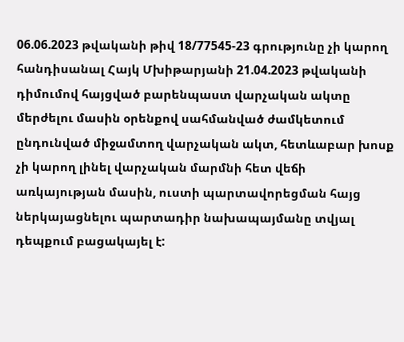06.06.2023 թվականի թիվ 18/77545-23 գրությունը չի կարող հանդիսանալ Հայկ Մխիթարյանի 21.04.2023 թվականի դիմումով հայցված բարենպաստ վարչական ակտը մերժելու մասին օրենքով սահմանված ժամկետում ընդունված միջամտող վարչական ակտ, հետևաբար խոսք չի կարող լինել վարչական մարմնի հետ վեճի առկայության մասին, ուստի պարտավորեցման հայց ներկայացնելու պարտադիր նախապայմանը տվյալ դեպքում բացակայել է: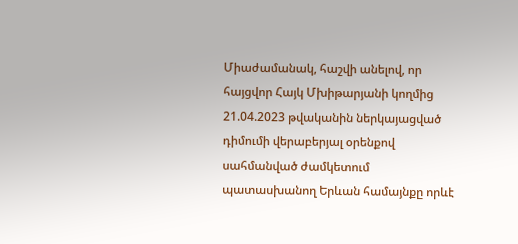Միաժամանակ, հաշվի անելով, որ հայցվոր Հայկ Մխիթարյանի կողմից 21.04.2023 թվականին ներկայացված դիմումի վերաբերյալ օրենքով սահմանված ժամկետում պատասխանող Երևան համայնքը որևէ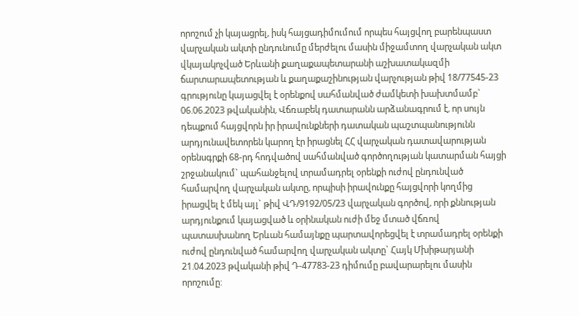որոշում չի կայացրել, իսկ հայցադիմումում որպես հայցվող բարենպաստ վարչական ակտի ընդունումը մերժելու մասին միջամտող վարչական ակտ վկայակոչված Երևանի քաղաքապետարանի աշխատակազմի ճարտարապետության և քաղաքաշինության վարչության թիվ 18/77545-23 գրությունը կայացվել է օրենքով սահմանված ժամկետի խախտմամբ` 06.06.2023 թվականին, Վճռաբեկ դատարանն արձանագրում է, որ սույն դեպքում հայցվորն իր իրավունքների դատական պաշտպանությունն արդյունավետորեն կարող էր իրացնել ՀՀ վարչական դատավարության օրենսգրքի 68-րդ հոդվածով սահմանված գործողության կատարման հայցի շրջանակում` պահանջելով տրամադրել օրենքի ուժով ընդունված համարվող վարչական ակտը, որպիսի իրավունքը հայցվորի կողմից իրացվել է մեկ այլ` թիվ ՎԴ/9192/05/23 վարչական գործով, որի քննության արդյունքում կայացված և օրինական ուժի մեջ մտած վճռով պատասխանող Երևան համայնքը պարտավորեցվել է տրամադրել օրենքի ուժով ընդունված համարվող վարչական ակտը` Հայկ Մխիթարյանի 21.04.2023 թվականի թիվ Դ-47783-23 դիմումը բավարարելու մասին որոշումը: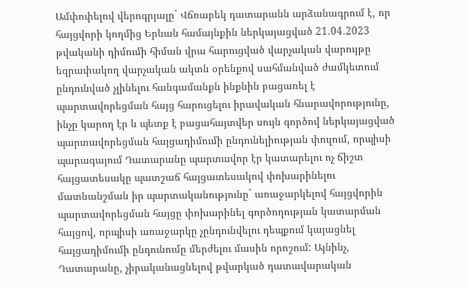Ամփոփելով վերոգրյալը` Վճռաբեկ դատարանն արձանագրում է, որ հայցվորի կողմից Երևան համայնքին ներկայացված 21.04.2023 թվականի դիմումի հիման վրա հարուցված վարչական վարույթը եզրափակող վարչական ակտն օրենքով սահմանված ժամկետում ընդունված չլինելու հանգամանքն ինքնին բացառել է պարտավորեցման հայց հարուցելու իրավական հնարավորությունը, ինչը կարող էր և պետք է բացահայտվեր սույն գործով ներկայացված պարտավորեցման հայցադիմումի ընդունելիության փուլում, որպիսի պարագայում Դատարանը պարտավոր էր կատարելու ոչ ճիշտ հայցատեսակը պատշաճ հայցատեսակով փոխարինելու մատնանշման իր պարտականությունը` առաջարկելով հայցվորին պարտավորեցման հայցը փոխարինել գործողության կատարման հայցով, որպիսի առաջարկը չընդունվելու դեպքում կայացնել հայցադիմումի ընդունումը մերժելու մասին որոշում: Այնինչ, Դատարանը, չիրականացնելով թվարկած դատավարական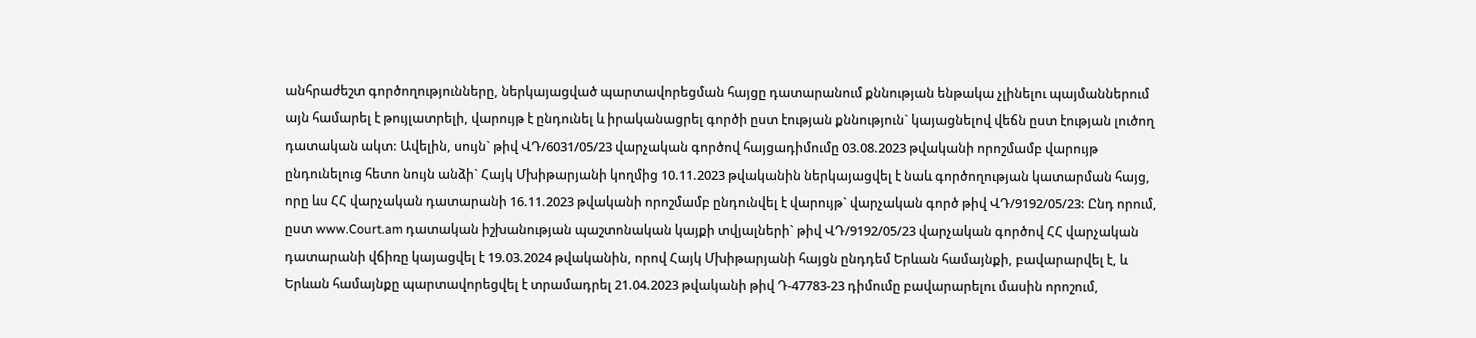անհրաժեշտ գործողությունները, ներկայացված պարտավորեցման հայցը դատարանում քննության ենթակա չլինելու պայմաններում այն համարել է թույլատրելի, վարույթ է ընդունել և իրականացրել գործի ըստ էության քննություն` կայացնելով վեճն ըստ էության լուծող դատական ակտ: Ավելին, սույն` թիվ ՎԴ/6031/05/23 վարչական գործով հայցադիմումը 03.08.2023 թվականի որոշմամբ վարույթ ընդունելուց հետո նույն անձի` Հայկ Մխիթարյանի կողմից 10.11.2023 թվականին ներկայացվել է նաև գործողության կատարման հայց, որը ևս ՀՀ վարչական դատարանի 16.11.2023 թվականի որոշմամբ ընդունվել է վարույթ` վարչական գործ թիվ ՎԴ/9192/05/23: Ընդ որում, ըստ www.Court.am դատական իշխանության պաշտոնական կայքի տվյալների` թիվ ՎԴ/9192/05/23 վարչական գործով ՀՀ վարչական դատարանի վճիռը կայացվել է 19.03.2024 թվականին, որով Հայկ Մխիթարյանի հայցն ընդդեմ Երևան համայնքի, բավարարվել է, և Երևան համայնքը պարտավորեցվել է տրամադրել 21.04.2023 թվականի թիվ Դ-47783-23 դիմումը բավարարելու մասին որոշում,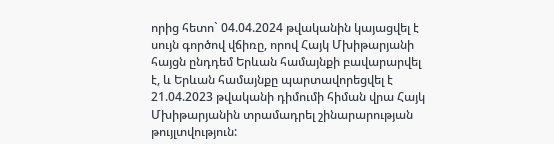որից հետո` 04.04.2024 թվականին կայացվել է սույն գործով վճիռը, որով Հայկ Մխիթարյանի հայցն ընդդեմ Երևան համայնքի բավարարվել է, և Երևան համայնքը պարտավորեցվել է 21.04.2023 թվականի դիմումի հիման վրա Հայկ Մխիթարյանին տրամադրել շինարարության թույլտվություն: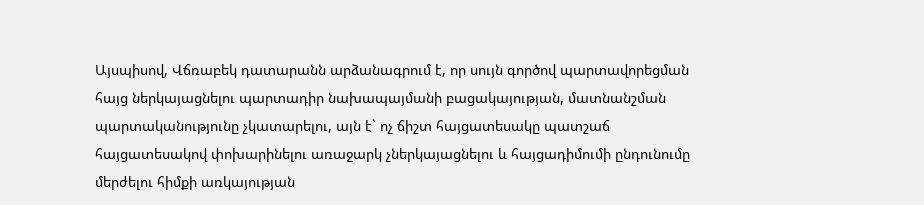Այսպիսով, Վճռաբեկ դատարանն արձանագրում է, որ սույն գործով պարտավորեցման հայց ներկայացնելու պարտադիր նախապայմանի բացակայության, մատնանշման պարտականությունը չկատարելու, այն է` ոչ ճիշտ հայցատեսակը պատշաճ հայցատեսակով փոխարինելու առաջարկ չներկայացնելու և հայցադիմումի ընդունումը մերժելու հիմքի առկայության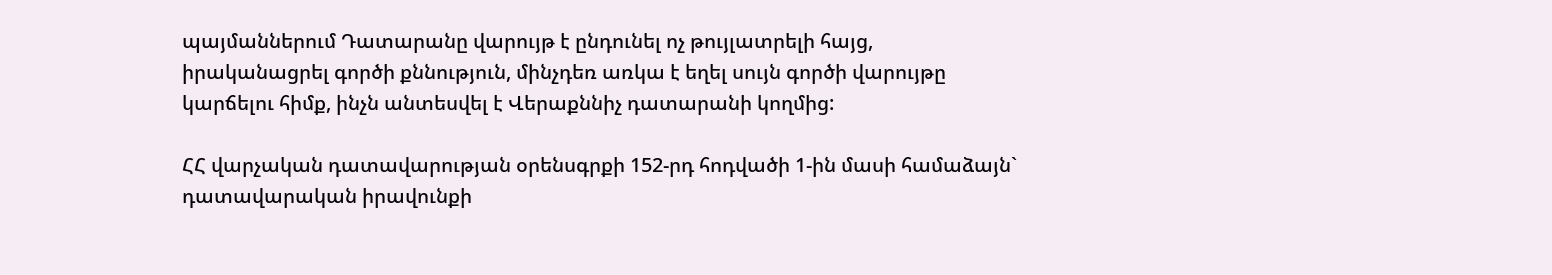պայմաններում Դատարանը վարույթ է ընդունել ոչ թույլատրելի հայց, իրականացրել գործի քննություն, մինչդեռ առկա է եղել սույն գործի վարույթը կարճելու հիմք, ինչն անտեսվել է Վերաքննիչ դատարանի կողմից:

ՀՀ վարչական դատավարության օրենսգրքի 152-րդ հոդվածի 1-ին մասի համաձայն` դատավարական իրավունքի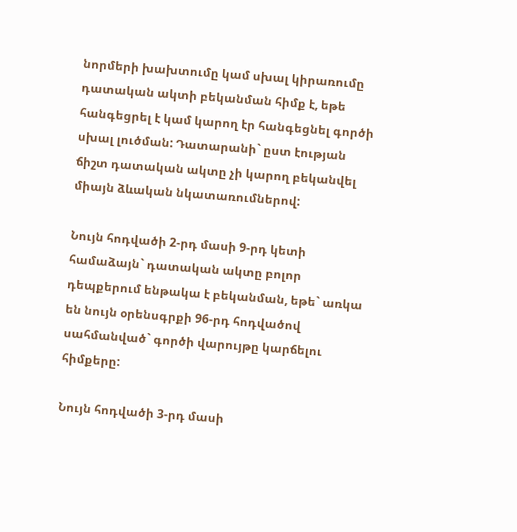նորմերի խախտումը կամ սխալ կիրառումը դատական ակտի բեկանման հիմք է, եթե հանգեցրել է կամ կարող էր հանգեցնել գործի սխալ լուծման: Դատարանի` ըստ էության ճիշտ դատական ակտը չի կարող բեկանվել միայն ձևական նկատառումներով:

Նույն հոդվածի 2-րդ մասի 9-րդ կետի համաձայն` դատական ակտը բոլոր դեպքերում ենթակա է բեկանման, եթե` առկա են նույն օրենսգրքի 96-րդ հոդվածով սահմանված` գործի վարույթը կարճելու հիմքերը:

Նույն հոդվածի 3-րդ մասի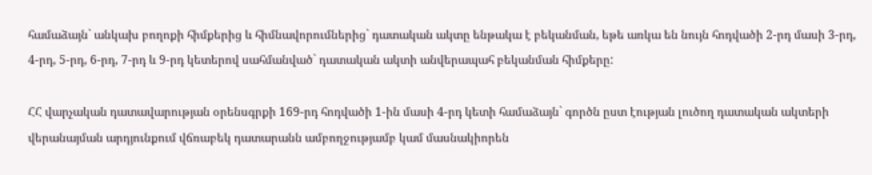համաձայն` անկախ բողոքի հիմքերից և հիմնավորումներից` դատական ակտը ենթակա է բեկանման, եթե առկա են նույն հոդվածի 2-րդ մասի 3-րդ, 4-րդ, 5-րդ, 6-րդ, 7-րդ և 9-րդ կետերով սահմանված` դատական ակտի անվերապահ բեկանման հիմքերը:

ՀՀ վարչական դատավարության օրենսգրքի 169-րդ հոդվածի 1-ին մասի 4-րդ կետի համաձայն` գործն ըստ էության լուծող դատական ակտերի վերանայման արդյունքում վճռաբեկ դատարանն ամբողջությամբ կամ մասնակիորեն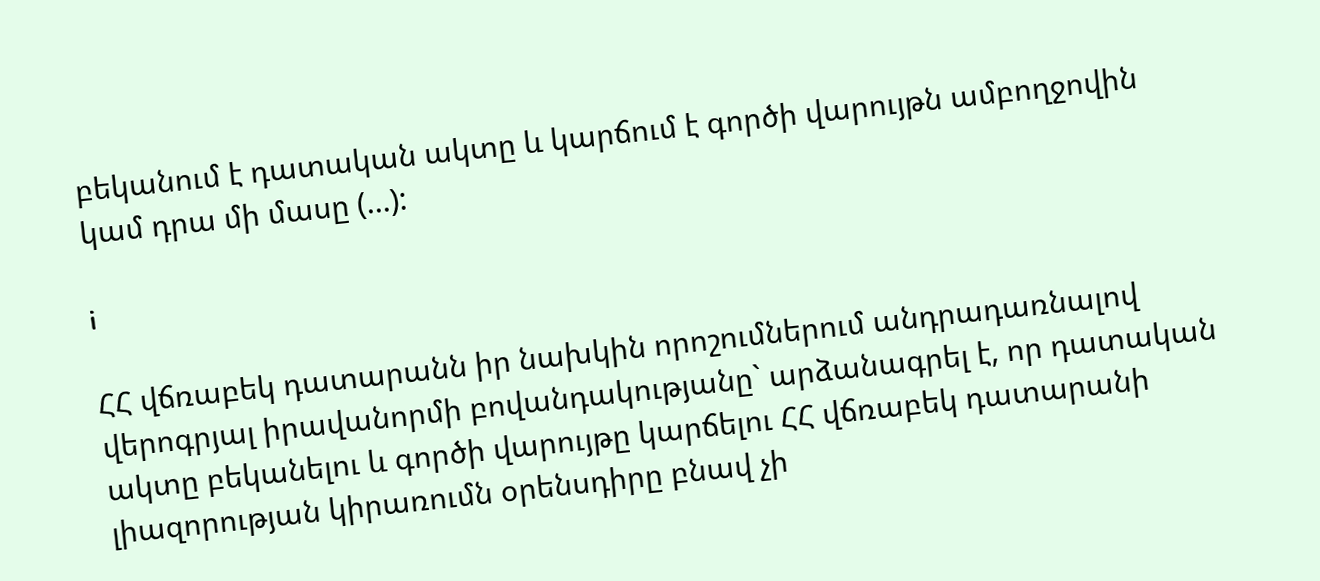բեկանում է դատական ակտը և կարճում է գործի վարույթն ամբողջովին կամ դրա մի մասը (...):

i

ՀՀ վճռաբեկ դատարանն իր նախկին որոշումներում անդրադառնալով վերոգրյալ իրավանորմի բովանդակությանը` արձանագրել է, որ դատական ակտը բեկանելու և գործի վարույթը կարճելու ՀՀ վճռաբեկ դատարանի լիազորության կիրառումն օրենսդիրը բնավ չի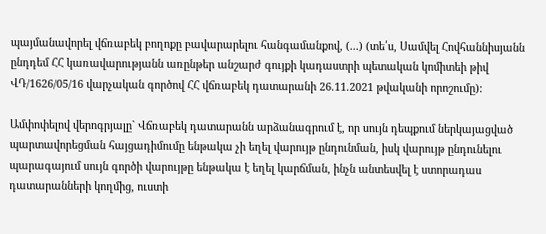պայմանավորել վճռաբեկ բողոքը բավարարելու հանգամանքով, (...) (տե՛ս, Սամվել Հովհաննիսյանն ընդդեմ ՀՀ կառավարությանն առընթեր անշարժ գույքի կադաստրի պետական կոմիտեի թիվ ՎԴ/1626/05/16 վարչական գործով ՀՀ վճռաբեկ դատարանի 26.11.2021 թվականի որոշումը):

Ամփոփելով վերոգրյալը` Վճռաբեկ դատարանն արձանագրում է, որ սույն դեպքում ներկայացված պարտավորեցման հայցադիմումը ենթակա չի եղել վարույթ ընդունման, իսկ վարույթ ընդունելու պարագայում սույն գործի վարույթը ենթակա է եղել կարճման, ինչն անտեսվել է ստորադաս դատարանների կողմից, ուստի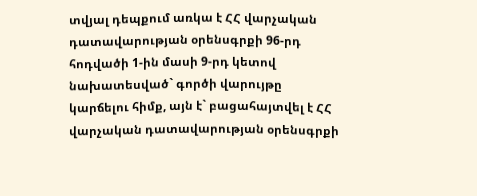տվյալ դեպքում առկա է ՀՀ վարչական դատավարության օրենսգրքի 96-րդ հոդվածի 1-ին մասի 9-րդ կետով նախատեսված` գործի վարույթը կարճելու հիմք, այն է` բացահայտվել է ՀՀ վարչական դատավարության օրենսգրքի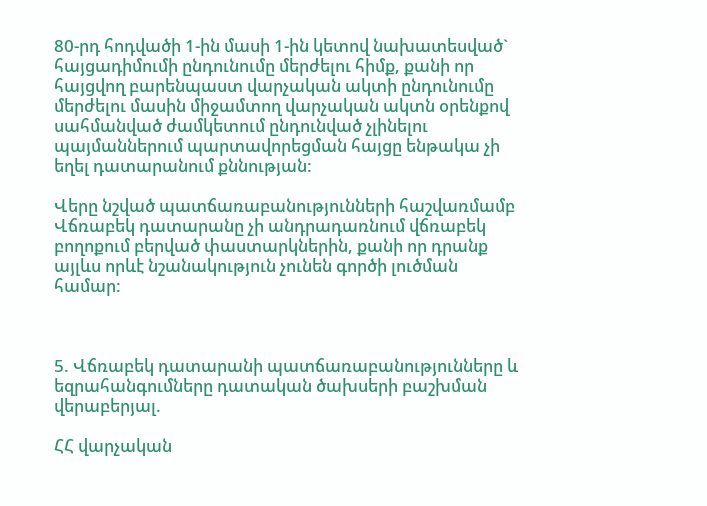80-րդ հոդվածի 1-ին մասի 1-ին կետով նախատեսված` հայցադիմումի ընդունումը մերժելու հիմք, քանի որ հայցվող բարենպաստ վարչական ակտի ընդունումը մերժելու մասին միջամտող վարչական ակտն օրենքով սահմանված ժամկետում ընդունված չլինելու պայմաններում պարտավորեցման հայցը ենթակա չի եղել դատարանում քննության:

Վերը նշված պատճառաբանությունների հաշվառմամբ Վճռաբեկ դատարանը չի անդրադառնում վճռաբեկ բողոքում բերված փաստարկներին, քանի որ դրանք այլևս որևէ նշանակություն չունեն գործի լուծման համար:



5. Վճռաբեկ դատարանի պատճառաբանությունները և եզրահանգումները դատական ծախսերի բաշխման վերաբերյալ.

ՀՀ վարչական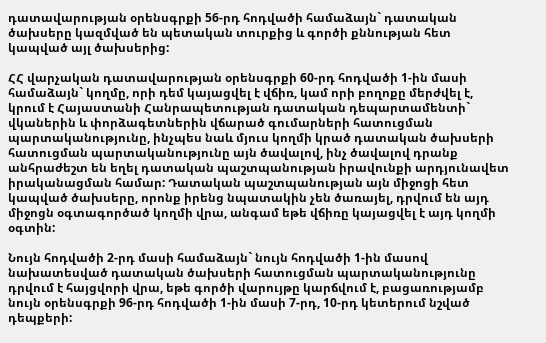դատավարության օրենսգրքի 56-րդ հոդվածի համաձայն` դատական ծախսերը կազմված են պետական տուրքից և գործի քննության հետ կապված այլ ծախսերից:

ՀՀ վարչական դատավարության օրենսգրքի 60-րդ հոդվածի 1-ին մասի համաձայն` կողմը, որի դեմ կայացվել է վճիռ, կամ որի բողոքը մերժվել է, կրում է Հայաստանի Հանրապետության դատական դեպարտամենտի` վկաներին և փորձագետներին վճարած գումարների հատուցման պարտականությունը, ինչպես նաև մյուս կողմի կրած դատական ծախսերի հատուցման պարտականությունը այն ծավալով, ինչ ծավալով դրանք անհրաժեշտ են եղել դատական պաշտպանության իրավունքի արդյունավետ իրականացման համար: Դատական պաշտպանության այն միջոցի հետ կապված ծախսերը, որոնք իրենց նպատակին չեն ծառայել, դրվում են այդ միջոցն օգտագործած կողմի վրա, անգամ եթե վճիռը կայացվել է այդ կողմի օգտին:

Նույն հոդվածի 2-րդ մասի համաձայն` նույն հոդվածի 1-ին մասով նախատեսված դատական ծախսերի հատուցման պարտականությունը դրվում է հայցվորի վրա, եթե գործի վարույթը կարճվում է, բացառությամբ նույն օրենսգրքի 96-րդ հոդվածի 1-ին մասի 7-րդ, 10-րդ կետերում նշված դեպքերի: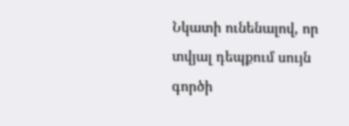Նկատի ունենալով, որ տվյալ դեպքում սույն գործի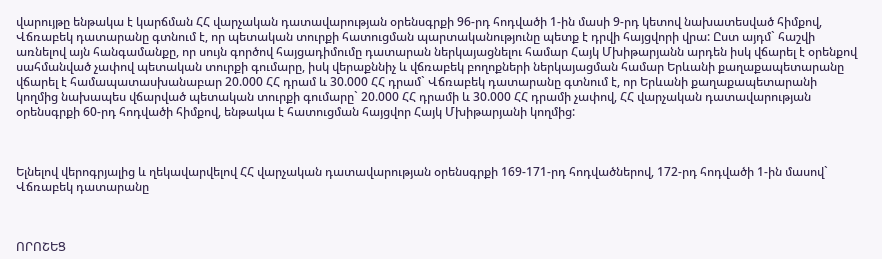վարույթը ենթակա է կարճման ՀՀ վարչական դատավարության օրենսգրքի 96-րդ հոդվածի 1-ին մասի 9-րդ կետով նախատեսված հիմքով, Վճռաբեկ դատարանը գտնում է, որ պետական տուրքի հատուցման պարտականությունը պետք է դրվի հայցվորի վրա: Ըստ այդմ` հաշվի առնելով այն հանգամանքը, որ սույն գործով հայցադիմումը դատարան ներկայացնելու համար Հայկ Մխիթարյանն արդեն իսկ վճարել է օրենքով սահմանված չափով պետական տուրքի գումարը, իսկ վերաքննիչ և վճռաբեկ բողոքների ներկայացման համար Երևանի քաղաքապետարանը վճարել է համապատասխանաբար 20.000 ՀՀ դրամ և 30.000 ՀՀ դրամ` Վճռաբեկ դատարանը գտնում է, որ Երևանի քաղաքապետարանի կողմից նախապես վճարված պետական տուրքի գումարը` 20.000 ՀՀ դրամի և 30.000 ՀՀ դրամի չափով, ՀՀ վարչական դատավարության օրենսգրքի 60-րդ հոդվածի հիմքով, ենթակա է հատուցման հայցվոր Հայկ Մխիթարյանի կողմից:



Ելնելով վերոգրյալից և ղեկավարվելով ՀՀ վարչական դատավարության օրենսգրքի 169-171-րդ հոդվածներով, 172-րդ հոդվածի 1-ին մասով` Վճռաբեկ դատարանը



ՈՐՈՇԵՑ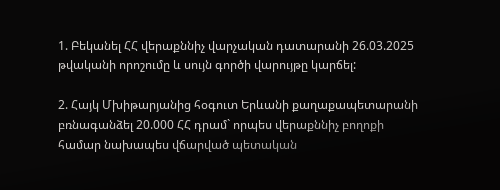1. Բեկանել ՀՀ վերաքննիչ վարչական դատարանի 26.03.2025 թվականի որոշումը և սույն գործի վարույթը կարճել:

2. Հայկ Մխիթարյանից հօգուտ Երևանի քաղաքապետարանի բռնագանձել 20.000 ՀՀ դրամ` որպես վերաքննիչ բողոքի համար նախապես վճարված պետական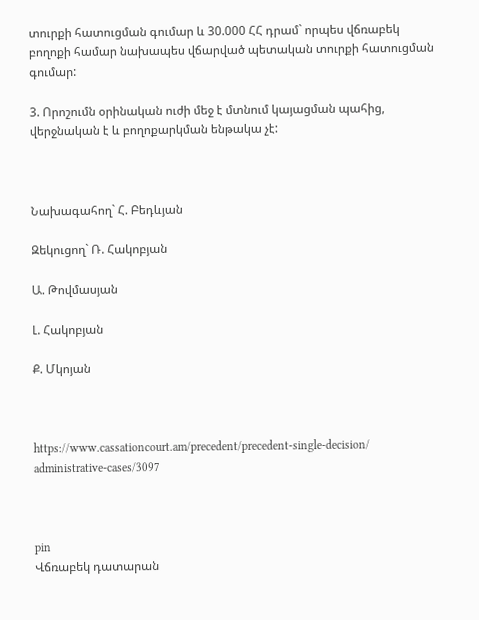տուրքի հատուցման գումար և 30.000 ՀՀ դրամ` որպես վճռաբեկ բողոքի համար նախապես վճարված պետական տուրքի հատուցման գումար:

3. Որոշումն օրինական ուժի մեջ է մտնում կայացման պահից, վերջնական է և բողոքարկման ենթակա չէ:



Նախագահող` Հ. Բեդևյան

Զեկուցող` Ռ. Հակոբյան

Ա. Թովմասյան

Լ. Հակոբյան

Ք. Մկոյան



https://www.cassationcourt.am/precedent/precedent-single-decision/ administrative-cases/3097



pin
Վճռաբեկ դատարան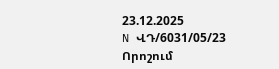23.12.2025
N ՎԴ/6031/05/23
Որոշում